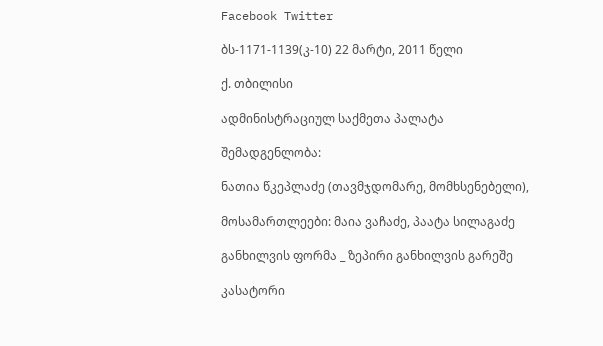Facebook Twitter

ბს-1171-1139(კ-10) 22 მარტი, 2011 წელი

ქ. თბილისი

ადმინისტრაციულ საქმეთა პალატა

შემადგენლობა:

ნათია წკეპლაძე (თავმჯდომარე, მომხსენებელი),

მოსამართლეები: მაია ვაჩაძე, პაატა სილაგაძე

განხილვის ფორმა _ ზეპირი განხილვის გარეშე

კასატორი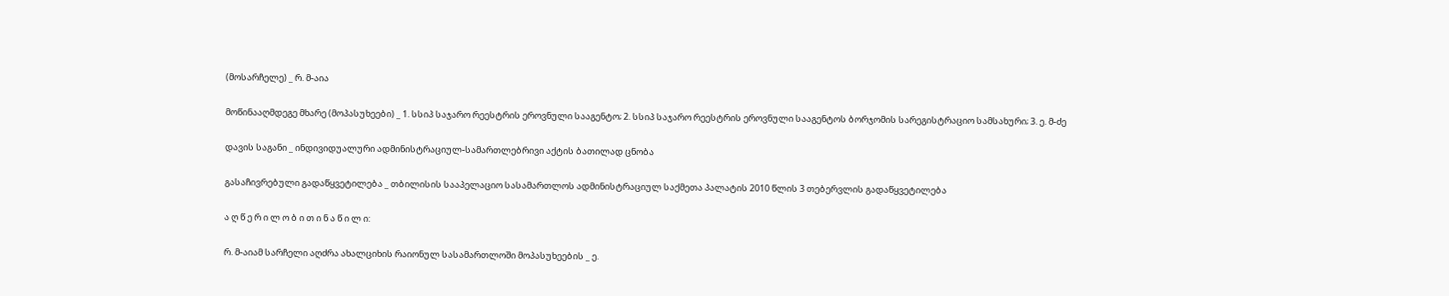(მოსარჩელე) _ რ. მ-აია

მოწინააღმდეგე მხარე (მოპასუხეები) _ 1. სსიპ საჯარო რეესტრის ეროვნული სააგენტო; 2. სსიპ საჯარო რეესტრის ეროვნული სააგენტოს ბორჯომის სარეგისტრაციო სამსახური; 3. ე. მ-ძე

დავის საგანი _ ინდივიდუალური ადმინისტრაციულ-სამართლებრივი აქტის ბათილად ცნობა

გასაჩივრებული გადაწყვეტილება _ თბილისის სააპელაციო სასამართლოს ადმინისტრაციულ საქმეთა პალატის 2010 წლის 3 თებერვლის გადაწყვეტილება

ა ღ წ ე რ ი ლ ო ბ ი თ ი ნ ა წ ი ლ ი:

რ. მ-აიამ სარჩელი აღძრა ახალციხის რაიონულ სასამართლოში მოპასუხეების _ ე.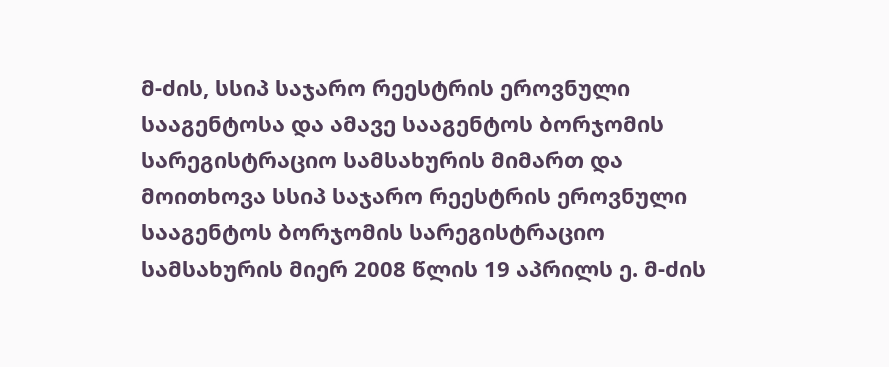მ-ძის, სსიპ საჯარო რეესტრის ეროვნული სააგენტოსა და ამავე სააგენტოს ბორჯომის სარეგისტრაციო სამსახურის მიმართ და მოითხოვა სსიპ საჯარო რეესტრის ეროვნული სააგენტოს ბორჯომის სარეგისტრაციო სამსახურის მიერ 2008 წლის 19 აპრილს ე. მ-ძის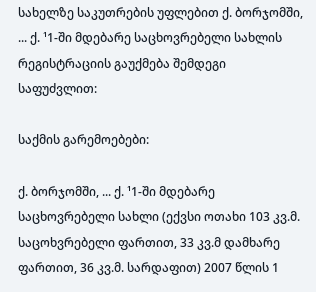სახელზე საკუთრების უფლებით ქ. ბორჯომში, ... ქ. ¹1-ში მდებარე საცხოვრებელი სახლის რეგისტრაციის გაუქმება შემდეგი საფუძვლით:

საქმის გარემოებები:

ქ. ბორჯომში, ... ქ. ¹1-ში მდებარე საცხოვრებელი სახლი (ექვსი ოთახი 103 კვ.მ. საცოხვრებელი ფართით, 33 კვ.მ დამხარე ფართით, 36 კვ.მ. სარდაფით) 2007 წლის 1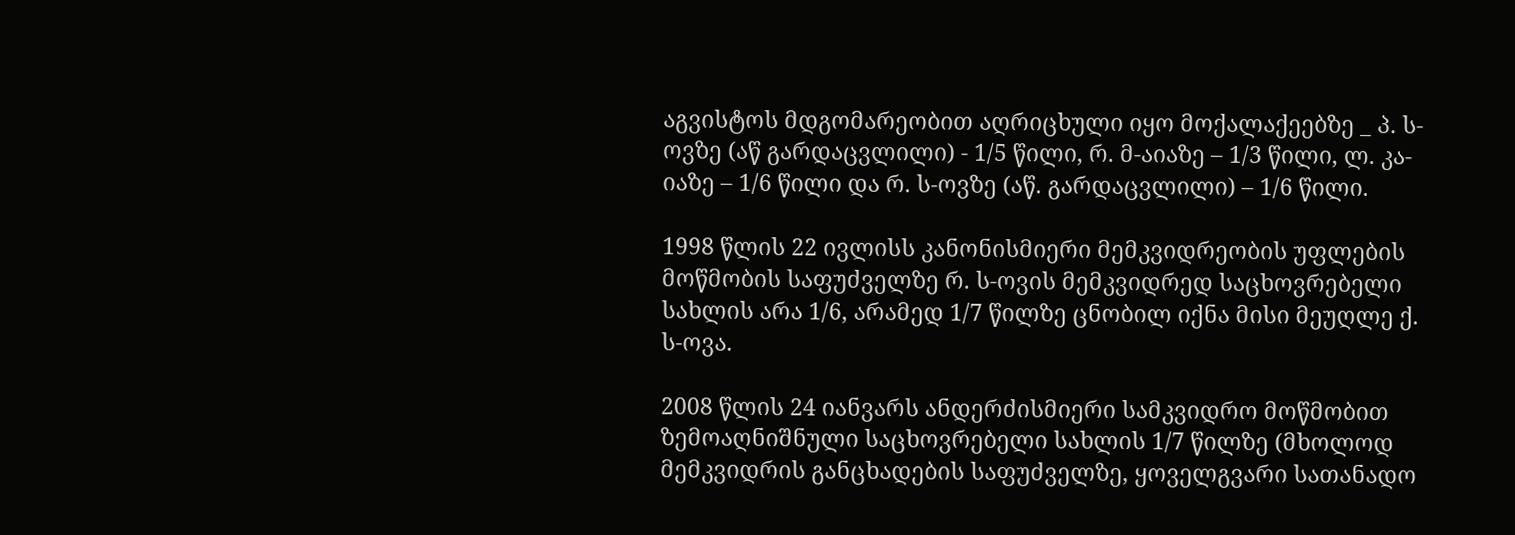აგვისტოს მდგომარეობით აღრიცხული იყო მოქალაქეებზე _ პ. ს-ოვზე (აწ გარდაცვლილი) - 1/5 წილი, რ. მ-აიაზე – 1/3 წილი, ლ. კა-იაზე – 1/6 წილი და რ. ს-ოვზე (აწ. გარდაცვლილი) – 1/6 წილი.

1998 წლის 22 ივლისს კანონისმიერი მემკვიდრეობის უფლების მოწმობის საფუძველზე რ. ს-ოვის მემკვიდრედ საცხოვრებელი სახლის არა 1/6, არამედ 1/7 წილზე ცნობილ იქნა მისი მეუღლე ქ. ს-ოვა.

2008 წლის 24 იანვარს ანდერძისმიერი სამკვიდრო მოწმობით ზემოაღნიშნული საცხოვრებელი სახლის 1/7 წილზე (მხოლოდ მემკვიდრის განცხადების საფუძველზე, ყოველგვარი სათანადო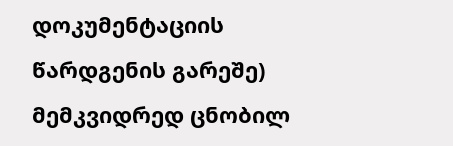დოკუმენტაციის წარდგენის გარეშე) მემკვიდრედ ცნობილ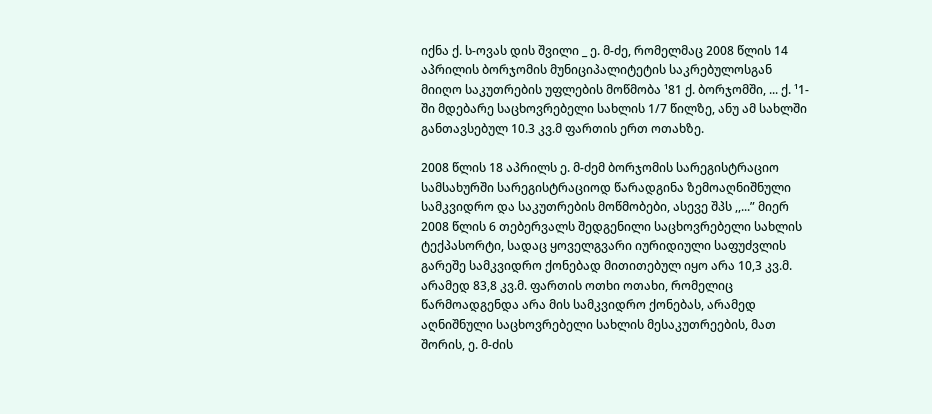იქნა ქ. ს-ოვას დის შვილი _ ე. მ-ძე, რომელმაც 2008 წლის 14 აპრილის ბორჯომის მუნიციპალიტეტის საკრებულოსგან მიიღო საკუთრების უფლების მოწმობა ¹81 ქ. ბორჯომში, ... ქ. ¹1-ში მდებარე საცხოვრებელი სახლის 1/7 წილზე, ანუ ამ სახლში განთავსებულ 10.3 კვ.მ ფართის ერთ ოთახზე.

2008 წლის 18 აპრილს ე. მ-ძემ ბორჯომის სარეგისტრაციო სამსახურში სარეგისტრაციოდ წარადგინა ზემოაღნიშნული სამკვიდრო და საკუთრების მოწმობები, ასევე შპს ,,...” მიერ 2008 წლის 6 თებერვალს შედგენილი საცხოვრებელი სახლის ტექპასორტი, სადაც ყოველგვარი იურიდიული საფუძვლის გარეშე სამკვიდრო ქონებად მითითებულ იყო არა 10,3 კვ.მ. არამედ 83,8 კვ.მ. ფართის ოთხი ოთახი, რომელიც წარმოადგენდა არა მის სამკვიდრო ქონებას, არამედ აღნიშნული საცხოვრებელი სახლის მესაკუთრეების, მათ შორის, ე. მ-ძის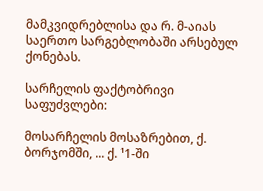მამკვიდრებლისა და რ. მ-აიას საერთო სარგებლობაში არსებულ ქონებას.

სარჩელის ფაქტობრივი საფუძვლები:

მოსარჩელის მოსაზრებით, ქ. ბორჯომში, ... ქ. ¹1-ში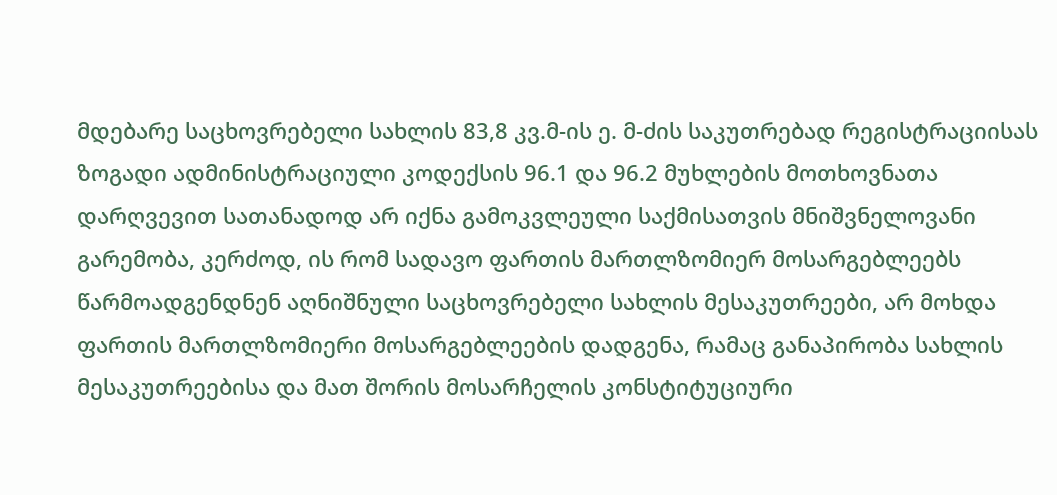მდებარე საცხოვრებელი სახლის 83,8 კვ.მ-ის ე. მ-ძის საკუთრებად რეგისტრაციისას ზოგადი ადმინისტრაციული კოდექსის 96.1 და 96.2 მუხლების მოთხოვნათა დარღვევით სათანადოდ არ იქნა გამოკვლეული საქმისათვის მნიშვნელოვანი გარემობა, კერძოდ, ის რომ სადავო ფართის მართლზომიერ მოსარგებლეებს წარმოადგენდნენ აღნიშნული საცხოვრებელი სახლის მესაკუთრეები, არ მოხდა ფართის მართლზომიერი მოსარგებლეების დადგენა, რამაც განაპირობა სახლის მესაკუთრეებისა და მათ შორის მოსარჩელის კონსტიტუციური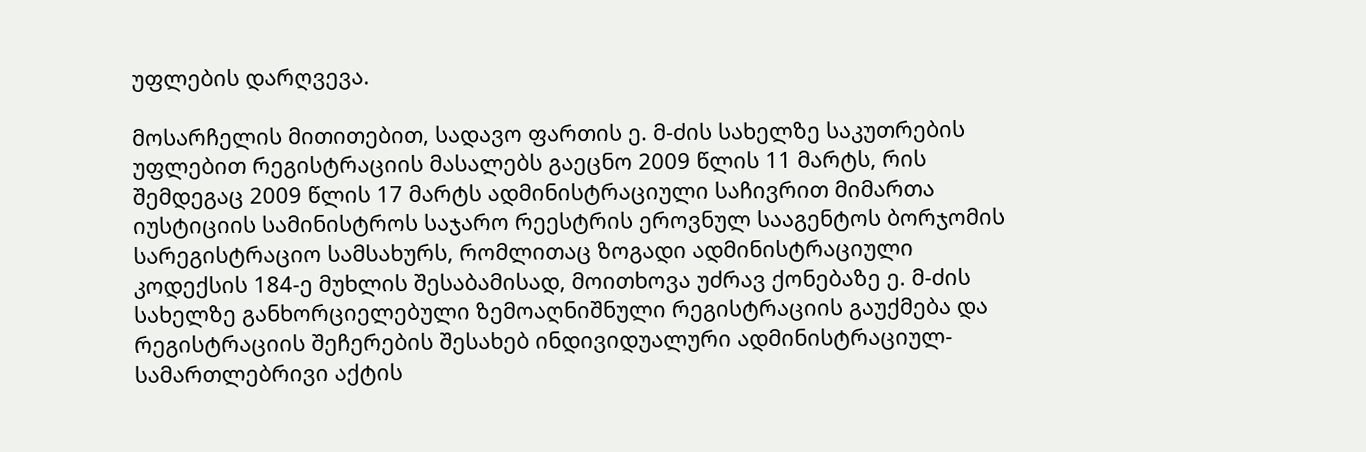უფლების დარღვევა.

მოსარჩელის მითითებით, სადავო ფართის ე. მ-ძის სახელზე საკუთრების უფლებით რეგისტრაციის მასალებს გაეცნო 2009 წლის 11 მარტს, რის შემდეგაც 2009 წლის 17 მარტს ადმინისტრაციული საჩივრით მიმართა იუსტიციის სამინისტროს საჯარო რეესტრის ეროვნულ სააგენტოს ბორჯომის სარეგისტრაციო სამსახურს, რომლითაც ზოგადი ადმინისტრაციული კოდექსის 184-ე მუხლის შესაბამისად, მოითხოვა უძრავ ქონებაზე ე. მ-ძის სახელზე განხორციელებული ზემოაღნიშნული რეგისტრაციის გაუქმება და რეგისტრაციის შეჩერების შესახებ ინდივიდუალური ადმინისტრაციულ-სამართლებრივი აქტის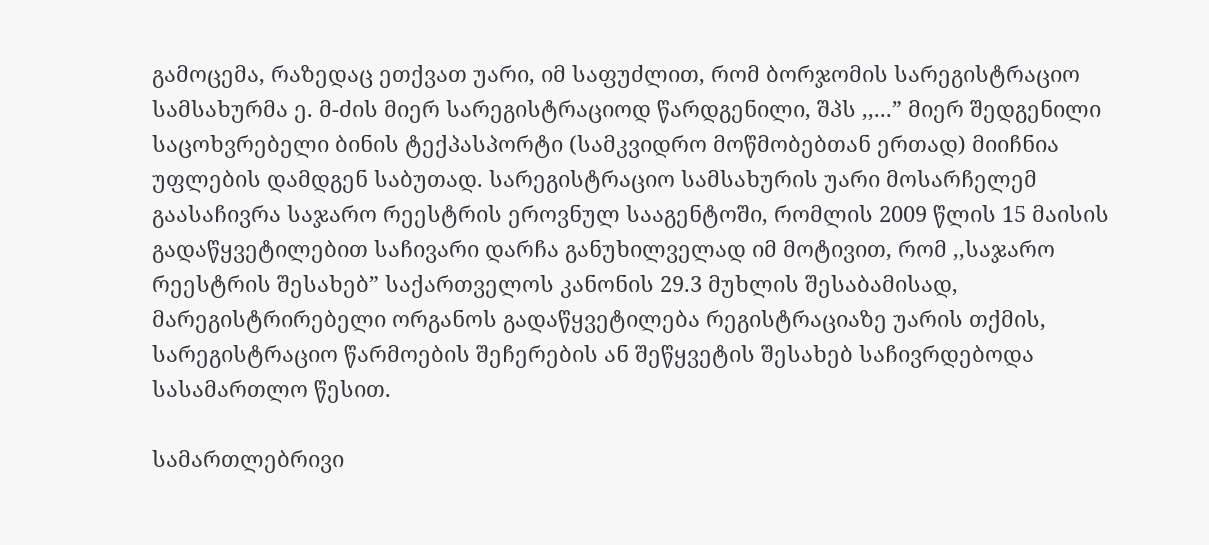გამოცემა, რაზედაც ეთქვათ უარი, იმ საფუძლით, რომ ბორჯომის სარეგისტრაციო სამსახურმა ე. მ-ძის მიერ სარეგისტრაციოდ წარდგენილი, შპს ,,...” მიერ შედგენილი საცოხვრებელი ბინის ტექპასპორტი (სამკვიდრო მოწმობებთან ერთად) მიიჩნია უფლების დამდგენ საბუთად. სარეგისტრაციო სამსახურის უარი მოსარჩელემ გაასაჩივრა საჯარო რეესტრის ეროვნულ სააგენტოში, რომლის 2009 წლის 15 მაისის გადაწყვეტილებით საჩივარი დარჩა განუხილველად იმ მოტივით, რომ ,,საჯარო რეესტრის შესახებ” საქართველოს კანონის 29.3 მუხლის შესაბამისად, მარეგისტრირებელი ორგანოს გადაწყვეტილება რეგისტრაციაზე უარის თქმის, სარეგისტრაციო წარმოების შეჩერების ან შეწყვეტის შესახებ საჩივრდებოდა სასამართლო წესით.

სამართლებრივი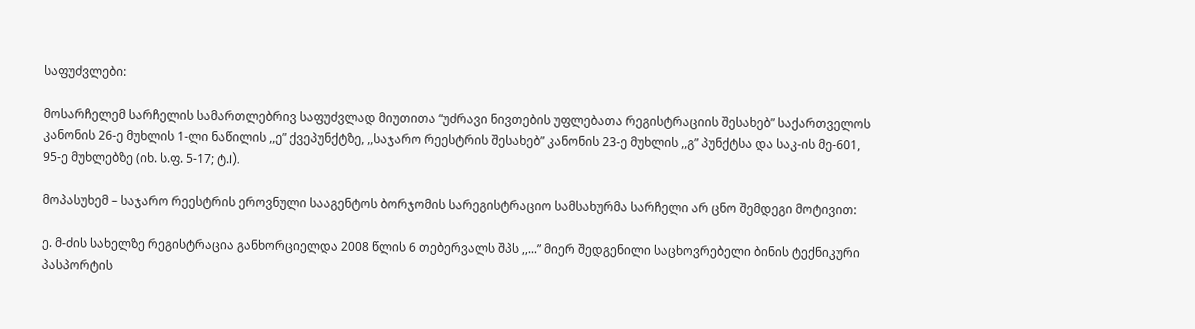საფუძვლები:

მოსარჩელემ სარჩელის სამართლებრივ საფუძვლად მიუთითა “უძრავი ნივთების უფლებათა რეგისტრაციის შესახებ” საქართველოს კანონის 26-ე მუხლის 1-ლი ნაწილის ,,ე” ქვეპუნქტზე, ,,საჯარო რეესტრის შესახებ” კანონის 23-ე მუხლის ,,გ” პუნქტსა და საკ-ის მე-601, 95-ე მუხლებზე (იხ. ს.ფ. 5-17; ტ.I).

მოპასუხემ – საჯარო რეესტრის ეროვნული სააგენტოს ბორჯომის სარეგისტრაციო სამსახურმა სარჩელი არ ცნო შემდეგი მოტივით:

ე. მ-ძის სახელზე რეგისტრაცია განხორციელდა 2008 წლის 6 თებერვალს შპს ,,...” მიერ შედგენილი საცხოვრებელი ბინის ტექნიკური პასპორტის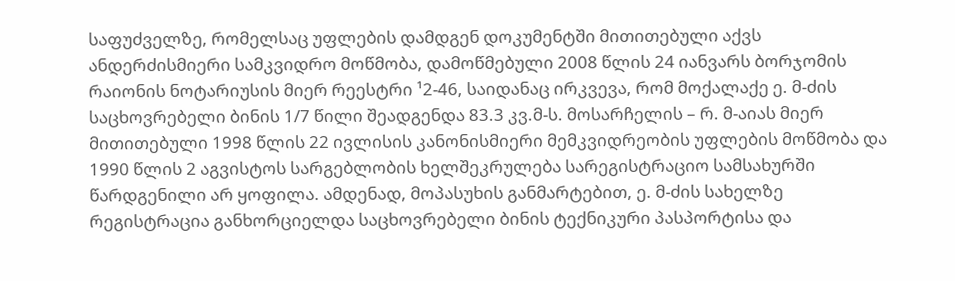საფუძველზე, რომელსაც უფლების დამდგენ დოკუმენტში მითითებული აქვს ანდერძისმიერი სამკვიდრო მოწმობა, დამოწმებული 2008 წლის 24 იანვარს ბორჯომის რაიონის ნოტარიუსის მიერ რეესტრი ¹2-46, საიდანაც ირკვევა, რომ მოქალაქე ე. მ-ძის საცხოვრებელი ბინის 1/7 წილი შეადგენდა 83.3 კვ.მ-ს. მოსარჩელის – რ. მ-აიას მიერ მითითებული 1998 წლის 22 ივლისის კანონისმიერი მემკვიდრეობის უფლების მოწმობა და 1990 წლის 2 აგვისტოს სარგებლობის ხელშეკრულება სარეგისტრაციო სამსახურში წარდგენილი არ ყოფილა. ამდენად, მოპასუხის განმარტებით, ე. მ-ძის სახელზე რეგისტრაცია განხორციელდა საცხოვრებელი ბინის ტექნიკური პასპორტისა და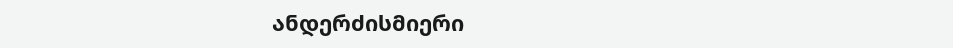ანდერძისმიერი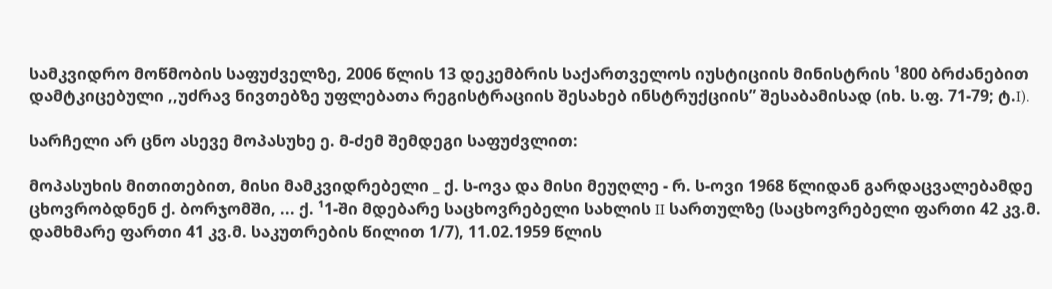სამკვიდრო მოწმობის საფუძველზე, 2006 წლის 13 დეკემბრის საქართველოს იუსტიციის მინისტრის ¹800 ბრძანებით დამტკიცებული ,,უძრავ ნივთებზე უფლებათა რეგისტრაციის შესახებ ინსტრუქციის” შესაბამისად (იხ. ს.ფ. 71-79; ტ.I).

სარჩელი არ ცნო ასევე მოპასუხე ე. მ-ძემ შემდეგი საფუძვლით:

მოპასუხის მითითებით, მისი მამკვიდრებელი _ ქ. ს-ოვა და მისი მეუღლე - რ. ს-ოვი 1968 წლიდან გარდაცვალებამდე ცხოვრობდნენ ქ. ბორჯომში, ... ქ. ¹1-ში მდებარე საცხოვრებელი სახლის II სართულზე (საცხოვრებელი ფართი 42 კვ.მ. დამხმარე ფართი 41 კვ.მ. საკუთრების წილით 1/7), 11.02.1959 წლის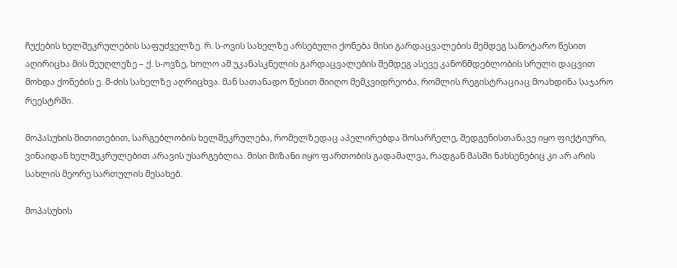ჩუქების ხელშეკრულების საფუძველზე. რ. ს-ოვის სახელზე არსებული ქონება მისი გარდაცვალების შემდეგ სანოტარო წესით აღირიცხა მის მეუღლეზე – ქ. ს-ოვზე, ხოლო ამ უკანასკნელის გარდაცვალების შემდეგ ასევე კანონმდებლობის სრული დაცვით მოხდა ქონების ე. მ-ძის სახელზე აღრიცხვა. მან სათანადო წესით მიიღო მემკვიდრეობა, რომლის რეგისტრაციაც მოახდინა საჯარო რეესტრში.

მოპასუხის მითითებით, სარგებლობის ხელშეკრულება, რომელზედაც აპელირებდა მოსარჩელე, შედგენისთანავე იყო ფიქტიური, ვინაიდან ხელშეკრულებით არავის უსარგებლია. მისი მიზანი იყო ფართობის გადამალვა, რადგან მასში ნახსენებიც კი არ არის სახლის მეორე სართულის შესახებ.

მოპასუხის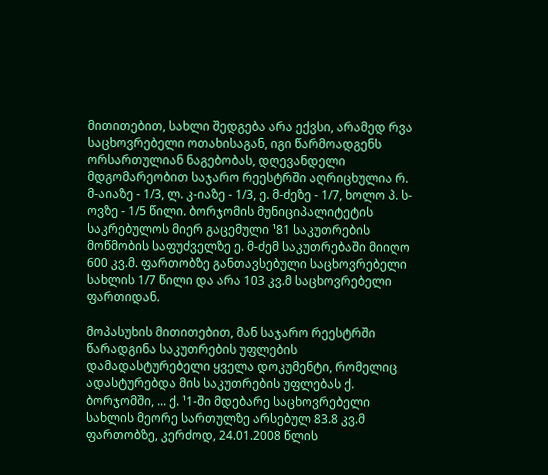მითითებით, სახლი შედგება არა ექვსი, არამედ რვა საცხოვრებელი ოთახისაგან, იგი წარმოადგენს ორსართულიან ნაგებობას, დღევანდელი მდგომარეობით საჯარო რეესტრში აღრიცხულია რ. მ-აიაზე - 1/3, ლ. კ-იაზე - 1/3, ე. მ-ძეზე - 1/7, ხოლო პ. ს-ოვზე - 1/5 წილი. ბორჯომის მუნიციპალიტეტის საკრებულოს მიერ გაცემული ¹81 საკუთრების მოწმობის საფუძველზე ე. მ-ძემ საკუთრებაში მიიღო 600 კვ.მ. ფართობზე განთავსებული საცხოვრებელი სახლის 1/7 წილი და არა 103 კვ.მ საცხოვრებელი ფართიდან.

მოპასუხის მითითებით, მან საჯარო რეესტრში წარადგინა საკუთრების უფლების დამადასტურებელი ყველა დოკუმენტი, რომელიც ადასტურებდა მის საკუთრების უფლებას ქ. ბორჯომში, ... ქ. ¹1-ში მდებარე საცხოვრებელი სახლის მეორე სართულზე არსებულ 83.8 კვ.მ ფართობზე, კერძოდ, 24.01.2008 წლის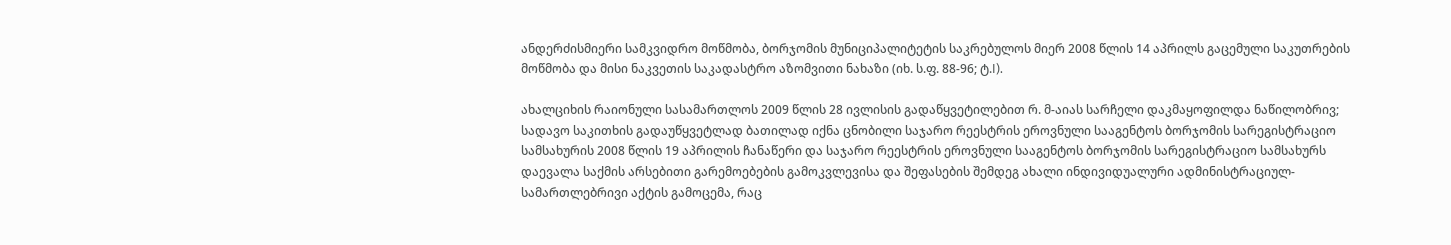ანდერძისმიერი სამკვიდრო მოწმობა, ბორჯომის მუნიციპალიტეტის საკრებულოს მიერ 2008 წლის 14 აპრილს გაცემული საკუთრების მოწმობა და მისი ნაკვეთის საკადასტრო აზომვითი ნახაზი (იხ. ს.ფ. 88-96; ტ.I).

ახალციხის რაიონული სასამართლოს 2009 წლის 28 ივლისის გადაწყვეტილებით რ. მ-აიას სარჩელი დაკმაყოფილდა ნაწილობრივ; სადავო საკითხის გადაუწყვეტლად ბათილად იქნა ცნობილი საჯარო რეესტრის ეროვნული სააგენტოს ბორჯომის სარეგისტრაციო სამსახურის 2008 წლის 19 აპრილის ჩანაწერი და საჯარო რეესტრის ეროვნული სააგენტოს ბორჯომის სარეგისტრაციო სამსახურს დაევალა საქმის არსებითი გარემოებების გამოკვლევისა და შეფასების შემდეგ ახალი ინდივიდუალური ადმინისტრაციულ-სამართლებრივი აქტის გამოცემა, რაც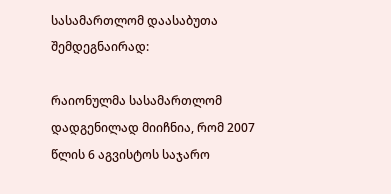სასამართლომ დაასაბუთა შემდეგნაირად:

რაიონულმა სასამართლომ დადგენილად მიიჩნია, რომ 2007 წლის 6 აგვისტოს საჯარო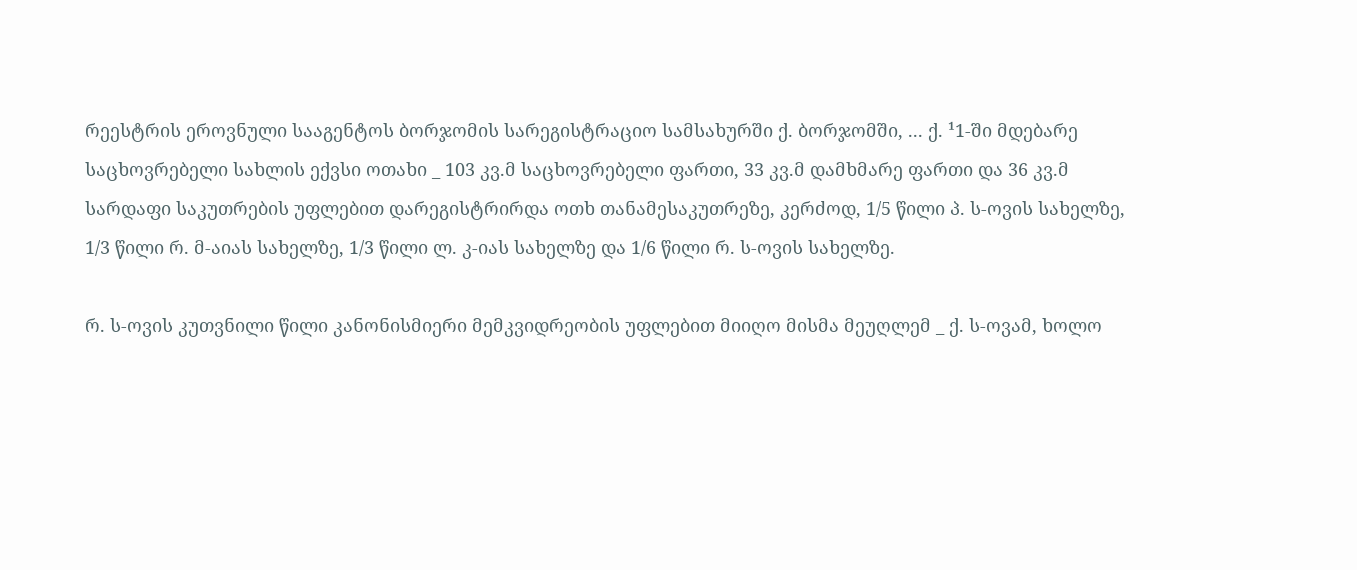რეესტრის ეროვნული სააგენტოს ბორჯომის სარეგისტრაციო სამსახურში ქ. ბორჯომში, ... ქ. ¹1-ში მდებარე საცხოვრებელი სახლის ექვსი ოთახი _ 103 კვ.მ საცხოვრებელი ფართი, 33 კვ.მ დამხმარე ფართი და 36 კვ.მ სარდაფი საკუთრების უფლებით დარეგისტრირდა ოთხ თანამესაკუთრეზე, კერძოდ, 1/5 წილი პ. ს-ოვის სახელზე, 1/3 წილი რ. მ-აიას სახელზე, 1/3 წილი ლ. კ-იას სახელზე და 1/6 წილი რ. ს-ოვის სახელზე.

რ. ს-ოვის კუთვნილი წილი კანონისმიერი მემკვიდრეობის უფლებით მიიღო მისმა მეუღლემ _ ქ. ს-ოვამ, ხოლო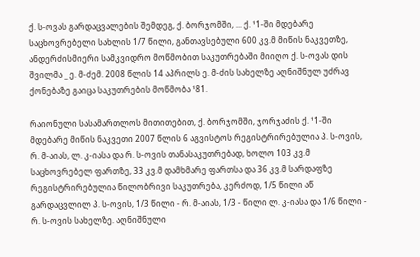ქ. ს-ოვას გარდაცვალების შემდეგ, ქ. ბორჯომში, ... ქ. ¹1-ში მდებარე საცხოვრებელი სახლის 1/7 წილი, განთავსებული 600 კვ.მ მიწის ნაკვეთზე, ანდერძისმიერი სამკვიდრო მოწმობით საკუთრებაში მიიღო ქ. ს-ოვას დის შვილმა _ ე. მ-ძემ. 2008 წლის 14 აპრილს ე. მ-ძის სახელზე აღნიშნულ უძრავ ქონებაზე გაიცა საკუთრების მოწმობა ¹81.

რაიონული სასამართლოს მითითებით, ქ. ბორჯომში, ჯორჯაძის ქ. ¹1-ში მდებარე მიწის ნაკვეთი 2007 წლის 6 აგვისტოს რეგისტრირებულია პ. ს-ოვის, რ. მ-აიას, ლ. კ-იასა და რ. ს-ოვის თანასაკუთრებად, ხოლო 103 კვ.მ საცხოვრებელ ფართზე, 33 კვ.მ დამხმარე ფართსა და 36 კვ.მ სარდაფზე რეგისტრირებულია წილობრივი საკუთრება, კერძოდ, 1/5 წილი აწ გარდაცვლილ პ. ს-ოვის, 1/3 წილი - რ. მ-აიას, 1/3 - წილი ლ. კ-იასა და 1/6 წილი - რ. ს-ოვის სახელზე. აღნიშნული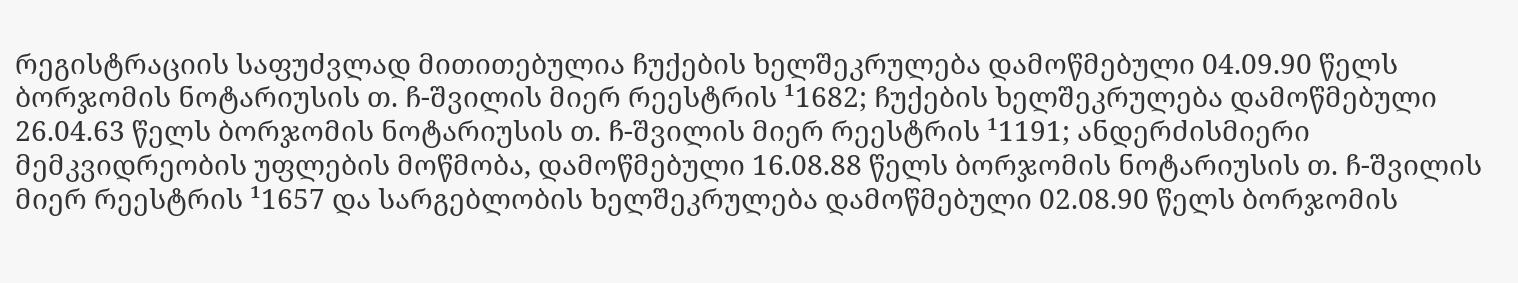რეგისტრაციის საფუძვლად მითითებულია ჩუქების ხელშეკრულება დამოწმებული 04.09.90 წელს ბორჯომის ნოტარიუსის თ. ჩ-შვილის მიერ რეესტრის ¹1682; ჩუქების ხელშეკრულება დამოწმებული 26.04.63 წელს ბორჯომის ნოტარიუსის თ. ჩ-შვილის მიერ რეესტრის ¹1191; ანდერძისმიერი მემკვიდრეობის უფლების მოწმობა, დამოწმებული 16.08.88 წელს ბორჯომის ნოტარიუსის თ. ჩ-შვილის მიერ რეესტრის ¹1657 და სარგებლობის ხელშეკრულება დამოწმებული 02.08.90 წელს ბორჯომის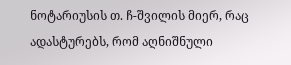ნოტარიუსის თ. ჩ-შვილის მიერ, რაც ადასტურებს, რომ აღნიშნული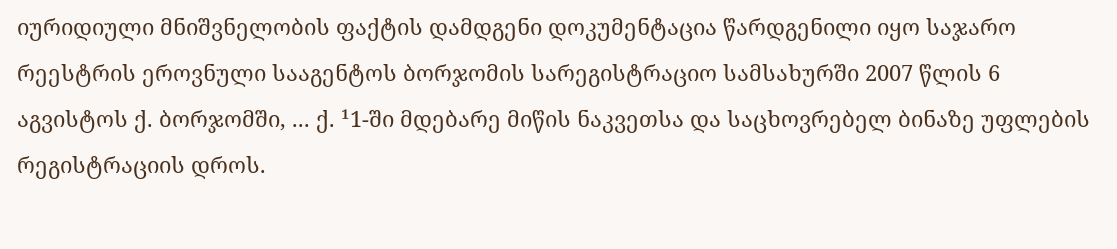იურიდიული მნიშვნელობის ფაქტის დამდგენი დოკუმენტაცია წარდგენილი იყო საჯარო რეესტრის ეროვნული სააგენტოს ბორჯომის სარეგისტრაციო სამსახურში 2007 წლის 6 აგვისტოს ქ. ბორჯომში, ... ქ. ¹1-ში მდებარე მიწის ნაკვეთსა და საცხოვრებელ ბინაზე უფლების რეგისტრაციის დროს.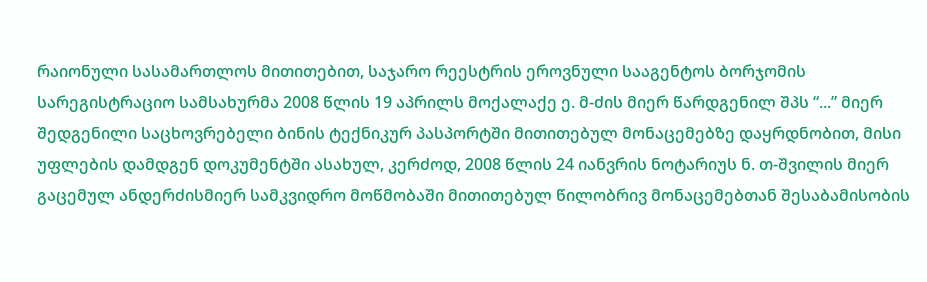რაიონული სასამართლოს მითითებით, საჯარო რეესტრის ეროვნული სააგენტოს ბორჯომის სარეგისტრაციო სამსახურმა 2008 წლის 19 აპრილს მოქალაქე ე. მ-ძის მიერ წარდგენილ შპს “...” მიერ შედგენილი საცხოვრებელი ბინის ტექნიკურ პასპორტში მითითებულ მონაცემებზე დაყრდნობით, მისი უფლების დამდგენ დოკუმენტში ასახულ, კერძოდ, 2008 წლის 24 იანვრის ნოტარიუს ნ. თ-შვილის მიერ გაცემულ ანდერძისმიერ სამკვიდრო მოწმობაში მითითებულ წილობრივ მონაცემებთან შესაბამისობის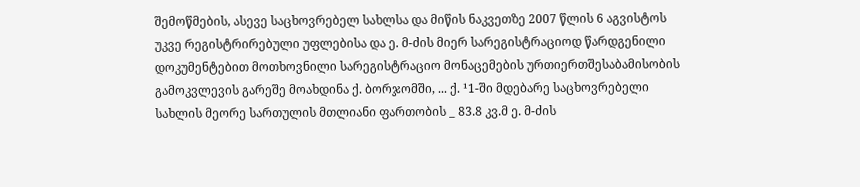შემოწმების, ასევე საცხოვრებელ სახლსა და მიწის ნაკვეთზე 2007 წლის 6 აგვისტოს უკვე რეგისტრირებული უფლებისა და ე. მ-ძის მიერ სარეგისტრაციოდ წარდგენილი დოკუმენტებით მოთხოვნილი სარეგისტრაციო მონაცემების ურთიერთშესაბამისობის გამოკვლევის გარეშე მოახდინა ქ. ბორჯომში, ... ქ. ¹1-ში მდებარე საცხოვრებელი სახლის მეორე სართულის მთლიანი ფართობის _ 83.8 კვ.მ ე. მ-ძის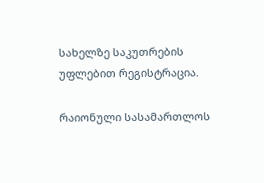სახელზე საკუთრების უფლებით რეგისტრაცია.

რაიონული სასამართლოს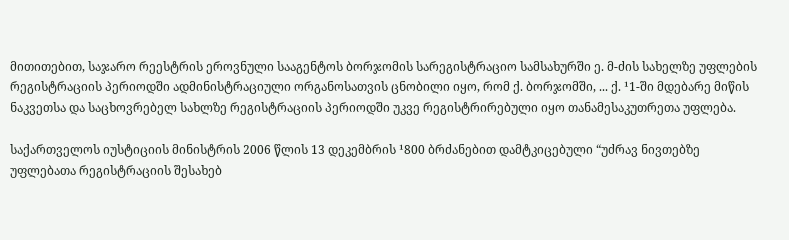მითითებით, საჯარო რეესტრის ეროვნული სააგენტოს ბორჯომის სარეგისტრაციო სამსახურში ე. მ-ძის სახელზე უფლების რეგისტრაციის პერიოდში ადმინისტრაციული ორგანოსათვის ცნობილი იყო, რომ ქ. ბორჯომში, ... ქ. ¹1-ში მდებარე მიწის ნაკვეთსა და საცხოვრებელ სახლზე რეგისტრაციის პერიოდში უკვე რეგისტრირებული იყო თანამესაკუთრეთა უფლება.

საქართველოს იუსტიციის მინისტრის 2006 წლის 13 დეკემბრის ¹800 ბრძანებით დამტკიცებული “უძრავ ნივთებზე უფლებათა რეგისტრაციის შესახებ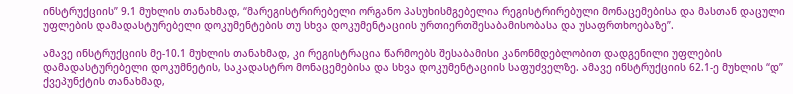ინსტრუქციის” 9.1 მუხლის თანახმად, “მარეგისტრირებელი ორგანო პასუხისმგებელია რეგისტრირებული მონაცემებისა და მასთან დაცული უფლების დამადასტურებელი დოკუმენტების თუ სხვა დოკუმენტაციის ურთიერთშესაბამისობასა და უსაფრთხოებაზე”.

ამავე ინსტრუქციის მე-10.1 მუხლის თანახმად, კი რეგისტრაცია წარმოებს შესაბამისი კანონმდებლობით დადგენილი უფლების დამადასტურებელი დოკუმნეტის, საკადასტრო მონაცემებისა და სხვა დოკუმენტაციის საფუძველზე. ამავე ინსტრუქციის 62.1-ე მუხლის “დ” ქვეპუნქტის თანახმად,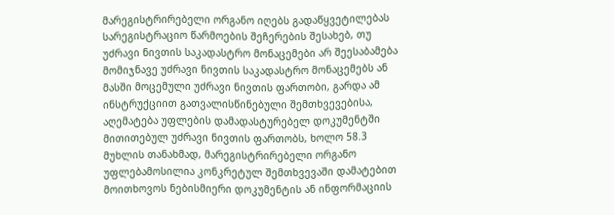მარეგისტრირებელი ორგანო იღებს გადაწყვეტილებას სარეგისტრაციო წარმოების შეჩერების შესახებ, თუ უძრავი ნივთის საკადასტრო მონაცემები არ შეესაბამება მომიჯნავე უძრავი ნივთის საკადასტრო მონაცემებს ან მასში მოცემული უძრავი ნივთის ფართობი, გარდა ამ ინსტრუქციით გათვალისწინებული შემთხვევებისა, აღემატება უფლების დამადასტურებელ დოკუმენტში მითითებულ უძრავი ნივთის ფართობს, ხოლო 58.3 მუხლის თანახმად, მარეგისტრირებელი ორგანო უფლებამოსილია კონკრეტულ შემთხვევაში დამატებით მოითხოვოს ნებისმიერი დოკუმენტის ან ინფორმაციის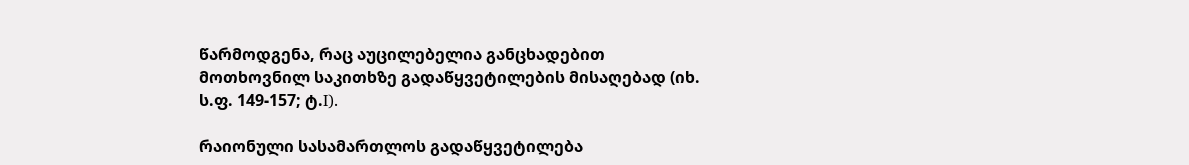წარმოდგენა, რაც აუცილებელია განცხადებით მოთხოვნილ საკითხზე გადაწყვეტილების მისაღებად (იხ. ს.ფ. 149-157; ტ.I).

რაიონული სასამართლოს გადაწყვეტილება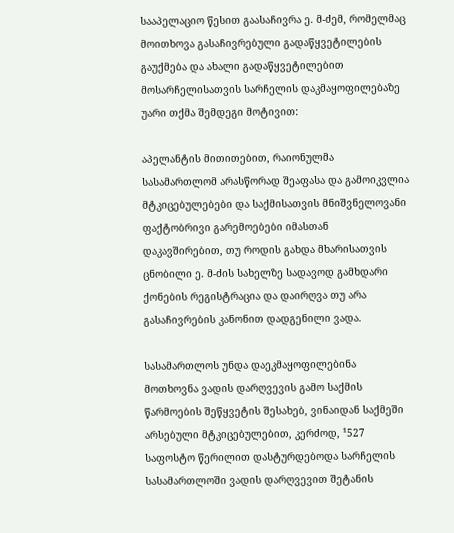სააპელაციო წესით გაასაჩივრა ე. მ-ძემ, რომელმაც მოითხოვა გასაჩივრებული გადაწყვეტილების გაუქმება და ახალი გადაწყვეტილებით მოსარჩელისათვის სარჩელის დაკმაყოფილებაზე უარი თქმა შემდეგი მოტივით:

აპელანტის მითითებით, რაიონულმა სასამართლომ არასწორად შეაფასა და გამოიკვლია მტკიცებულებები და საქმისათვის მნიშვნელოვანი ფაქტობრივი გარემოებები იმასთან დაკავშირებით, თუ როდის გახდა მხარისათვის ცნობილი ე. მ-ძის სახელზე სადავოდ გამხდარი ქონების რეგისტრაცია და დაირღვა თუ არა გასაჩივრების კანონით დადგენილი ვადა.

სასამართლოს უნდა დაეკმაყოფილებინა მოთხოვნა ვადის დარღვევის გამო საქმის წარმოების შეწყვეტის შესახებ, ვინაიდან საქმეში არსებული მტკიცებულებით, კერძოდ, ¹527 საფოსტო წერილით დასტურდებოდა სარჩელის სასამართლოში ვადის დარღვევით შეტანის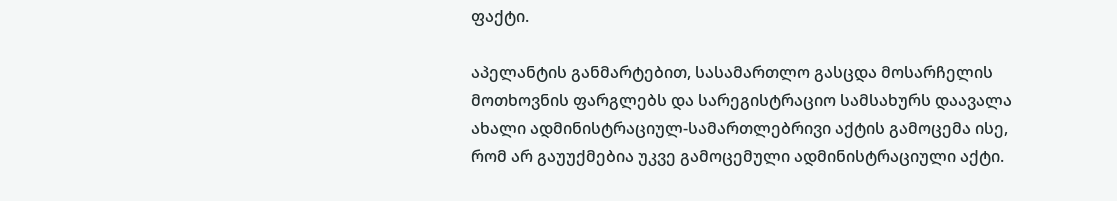ფაქტი.

აპელანტის განმარტებით, სასამართლო გასცდა მოსარჩელის მოთხოვნის ფარგლებს და სარეგისტრაციო სამსახურს დაავალა ახალი ადმინისტრაციულ-სამართლებრივი აქტის გამოცემა ისე, რომ არ გაუუქმებია უკვე გამოცემული ადმინისტრაციული აქტი.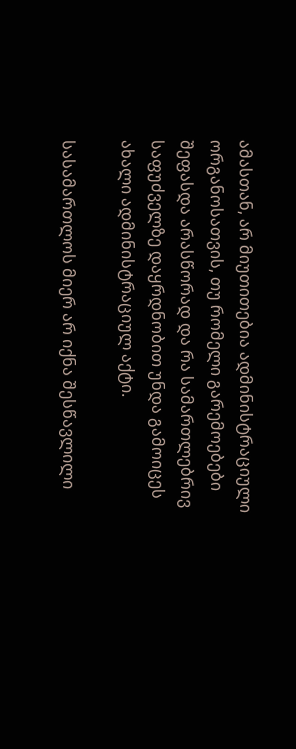ამასთან, არ მიუთითებია ადმინისტრაციული ორგანოსათვის, თუ რომელი გარემოებები შეფასდა არასწორად და რა სამართლებრივ საფუძველზე დაყრდნობით უნდა გამოიცეს ახალი ადმინისტრაციულ აქტი.

სასამართლოს მიერ არ იქნა შესწავლილი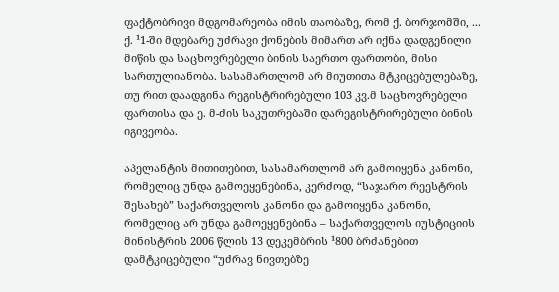ფაქტობრივი მდგომარეობა იმის თაობაზე, რომ ქ. ბორჯომში, ... ქ. ¹1-ში მდებარე უძრავი ქონების მიმართ არ იქნა დადგენილი მიწის და საცხოვრებელი ბინის საერთო ფართობი, მისი სართულიანობა. სასამართლომ არ მიუთითა მტკიცებულებაზე, თუ რით დაადგინა რეგისტრირებული 103 კვ.მ საცხოვრებელი ფართისა და ე. მ-ძის საკუთრებაში დარეგისტრირებული ბინის იგივეობა.

აპელანტის მითითებით, სასამართლომ არ გამოიყენა კანონი, რომელიც უნდა გამოეყენებინა, კერძოდ, “საჯარო რეესტრის შესახებ” საქართველოს კანონი და გამოიყენა კანონი, რომელიც არ უნდა გამოეყენებინა – საქართველოს იუსტიციის მინისტრის 2006 წლის 13 დეკემბრის ¹800 ბრძანებით დამტკიცებული “უძრავ ნივთებზე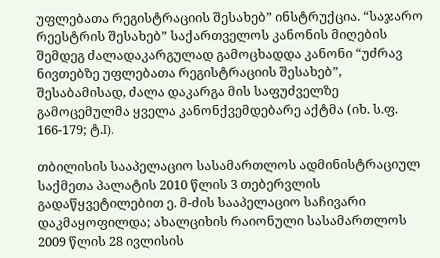უფლებათა რეგისტრაციის შესახებ” ინსტრუქცია. “საჯარო რეესტრის შესახებ” საქართველოს კანონის მიღების შემდეგ ძალადაკარგულად გამოცხადდა კანონი “უძრავ ნივთებზე უფლებათა რეგისტრაციის შესახებ”, შესაბამისად, ძალა დაკარგა მის საფუძველზე გამოცემულმა ყველა კანონქვემდებარე აქტმა (იხ. ს.ფ. 166-179; ტ.I).

თბილისის სააპელაციო სასამართლოს ადმინისტრაციულ საქმეთა პალატის 2010 წლის 3 თებერვლის გადაწყვეტილებით ე. მ-ძის სააპელაციო საჩივარი დაკმაყოფილდა; ახალციხის რაიონული სასამართლოს 2009 წლის 28 ივლისის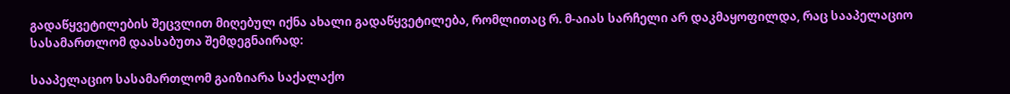გადაწყვეტილების შეცვლით მიღებულ იქნა ახალი გადაწყვეტილება, რომლითაც რ. მ-აიას სარჩელი არ დაკმაყოფილდა, რაც სააპელაციო სასამართლომ დაასაბუთა შემდეგნაირად:

სააპელაციო სასამართლომ გაიზიარა საქალაქო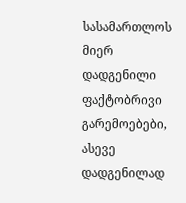სასამართლოს მიერ დადგენილი ფაქტობრივი გარემოებები, ასევე დადგენილად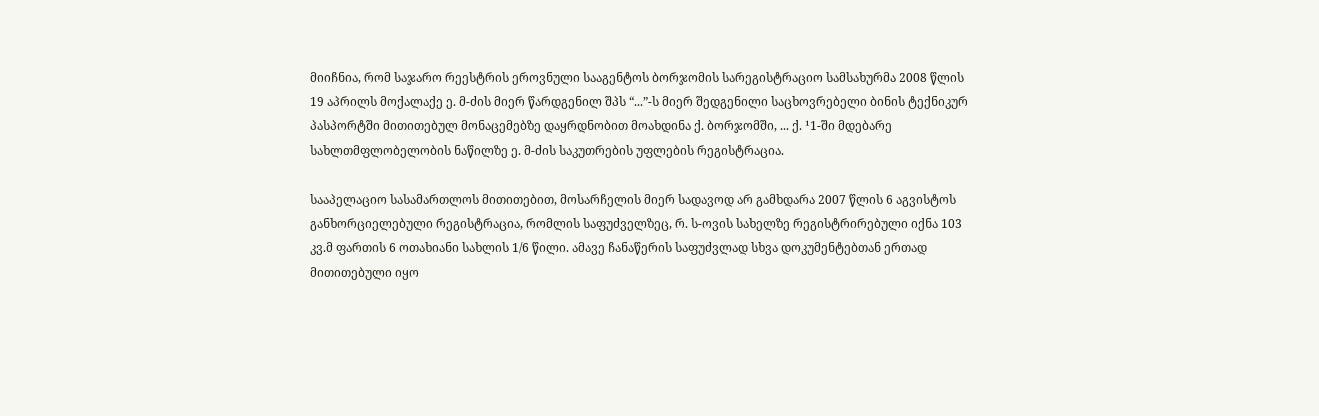მიიჩნია, რომ საჯარო რეესტრის ეროვნული სააგენტოს ბორჯომის სარეგისტრაციო სამსახურმა 2008 წლის 19 აპრილს მოქალაქე ე. მ-ძის მიერ წარდგენილ შპს “...”-ს მიერ შედგენილი საცხოვრებელი ბინის ტექნიკურ პასპორტში მითითებულ მონაცემებზე დაყრდნობით მოახდინა ქ. ბორჯომში, ... ქ. ¹1-ში მდებარე სახლთმფლობელობის ნაწილზე ე. მ-ძის საკუთრების უფლების რეგისტრაცია.

სააპელაციო სასამართლოს მითითებით, მოსარჩელის მიერ სადავოდ არ გამხდარა 2007 წლის 6 აგვისტოს განხორციელებული რეგისტრაცია, რომლის საფუძველზეც, რ. ს-ოვის სახელზე რეგისტრირებული იქნა 103 კვ.მ ფართის 6 ოთახიანი სახლის 1/6 წილი. ამავე ჩანაწერის საფუძვლად სხვა დოკუმენტებთან ერთად მითითებული იყო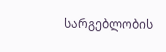სარგებლობის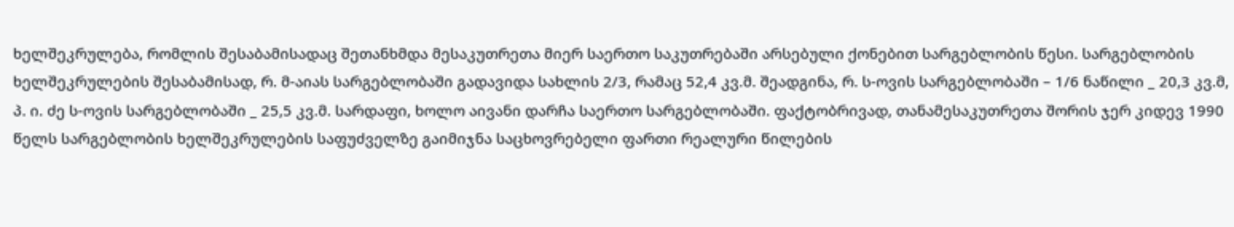ხელშეკრულება, რომლის შესაბამისადაც შეთანხმდა მესაკუთრეთა მიერ საერთო საკუთრებაში არსებული ქონებით სარგებლობის წესი. სარგებლობის ხელშეკრულების შესაბამისად, რ. მ-აიას სარგებლობაში გადავიდა სახლის 2/3, რამაც 52,4 კვ.მ. შეადგინა, რ. ს-ოვის სარგებლობაში – 1/6 ნაწილი _ 20,3 კვ.მ, პ. ი. ძე ს-ოვის სარგებლობაში _ 25,5 კვ.მ. სარდაფი, ხოლო აივანი დარჩა საერთო სარგებლობაში. ფაქტობრივად, თანამესაკუთრეთა შორის ჯერ კიდევ 1990 წელს სარგებლობის ხელშეკრულების საფუძველზე გაიმიჯნა საცხოვრებელი ფართი რეალური წილების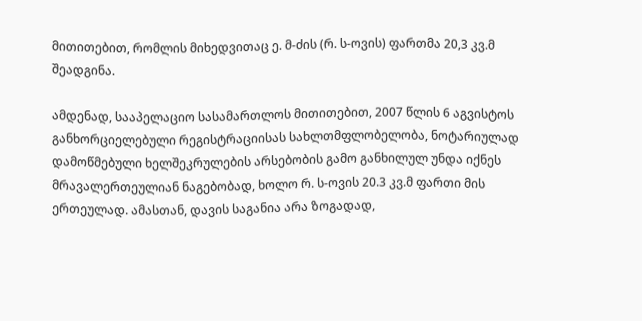მითითებით, რომლის მიხედვითაც ე. მ-ძის (რ. ს-ოვის) ფართმა 20,3 კვ.მ შეადგინა.

ამდენად, სააპელაციო სასამართლოს მითითებით, 2007 წლის 6 აგვისტოს განხორციელებული რეგისტრაციისას სახლთმფლობელობა, ნოტარიულად დამოწმებული ხელშეკრულების არსებობის გამო განხილულ უნდა იქნეს მრავალერთეულიან ნაგებობად, ხოლო რ. ს-ოვის 20.3 კვ.მ ფართი მის ერთეულად. ამასთან, დავის საგანია არა ზოგადად,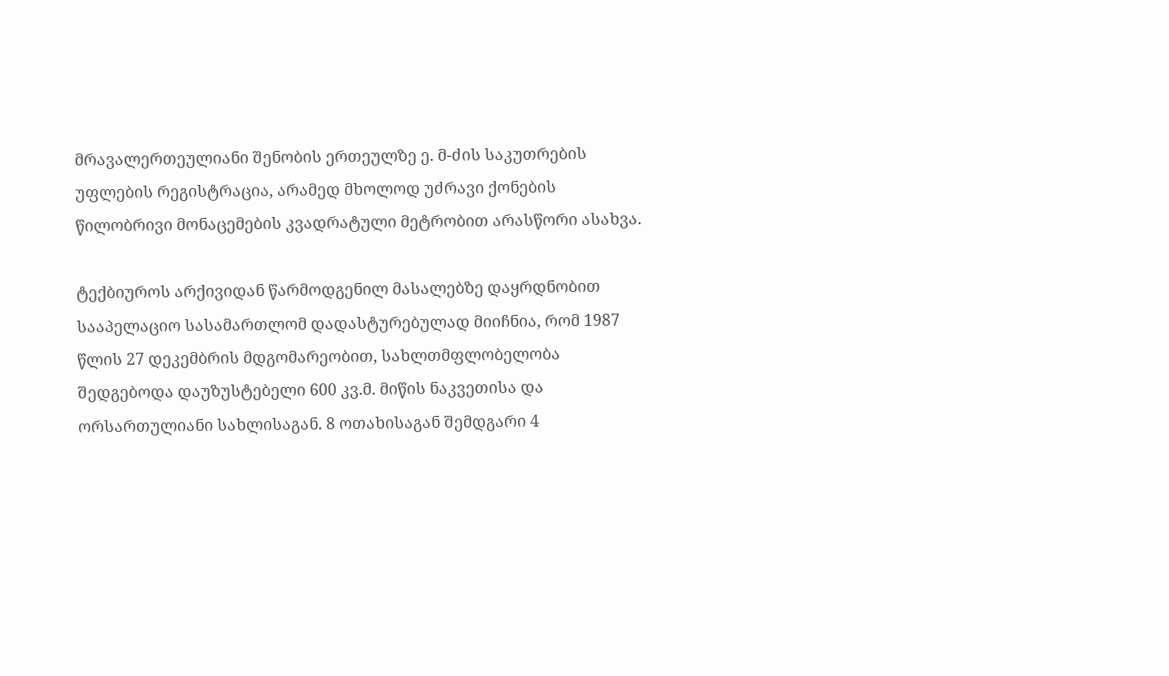მრავალერთეულიანი შენობის ერთეულზე ე. მ-ძის საკუთრების უფლების რეგისტრაცია, არამედ მხოლოდ უძრავი ქონების წილობრივი მონაცემების კვადრატული მეტრობით არასწორი ასახვა.

ტექბიუროს არქივიდან წარმოდგენილ მასალებზე დაყრდნობით სააპელაციო სასამართლომ დადასტურებულად მიიჩნია, რომ 1987 წლის 27 დეკემბრის მდგომარეობით, სახლთმფლობელობა შედგებოდა დაუზუსტებელი 600 კვ.მ. მიწის ნაკვეთისა და ორსართულიანი სახლისაგან. 8 ოთახისაგან შემდგარი 4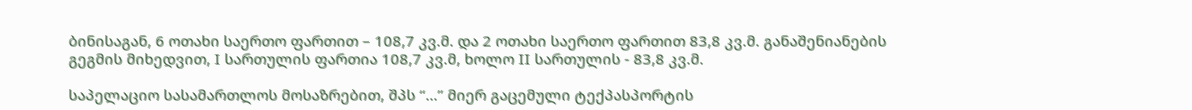ბინისაგან, 6 ოთახი საერთო ფართით – 108,7 კვ.მ. და 2 ოთახი საერთო ფართით 83,8 კვ.მ. განაშენიანების გეგმის მიხედვით, I სართულის ფართია 108,7 კვ.მ, ხოლო II სართულის - 83,8 კვ.მ.

საპელაციო სასამართლოს მოსაზრებით, შპს “...” მიერ გაცემული ტექპასპორტის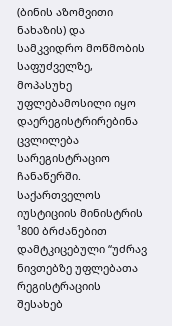(ბინის აზომვითი ნახაზის) და სამკვიდრო მოწმობის საფუძველზე, მოპასუხე უფლებამოსილი იყო დაერეგისტრირებინა ცვლილება სარეგისტრაციო ჩანაწერში. საქართველოს იუსტიციის მინისტრის ¹800 ბრძანებით დამტკიცებული “უძრავ ნივთებზე უფლებათა რეგისტრაციის შესახებ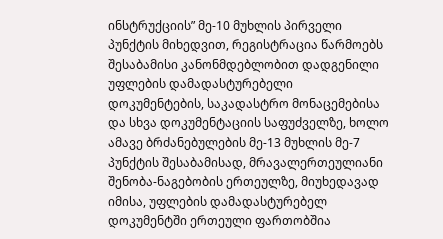ინსტრუქციის” მე-10 მუხლის პირველი პუნქტის მიხედვით, რეგისტრაცია წარმოებს შესაბამისი კანონმდებლობით დადგენილი უფლების დამადასტურებელი დოკუმენტების, საკადასტრო მონაცემებისა და სხვა დოკუმენტაციის საფუძველზე, ხოლო ამავე ბრძანებულების მე-13 მუხლის მე-7 პუნქტის შესაბამისად, მრავალერთეულიანი შენობა-ნაგებობის ერთეულზე, მიუხედავად იმისა, უფლების დამადასტურებელ დოკუმენტში ერთეული ფართობშია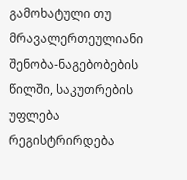გამოხატული თუ მრავალერთეულიანი შენობა-ნაგებობების წილში, საკუთრების უფლება რეგისტრირდება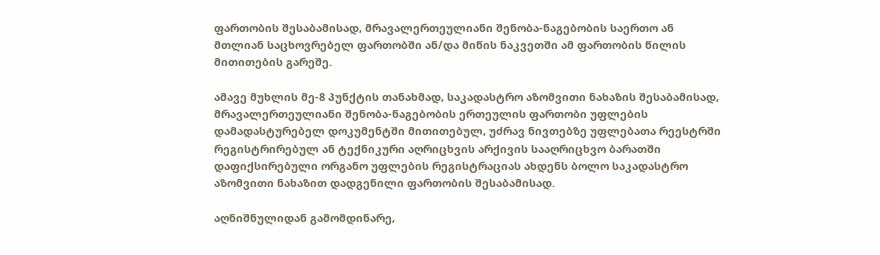ფართობის შესაბამისად, მრავალერთეულიანი შენობა-ნაგებობის საერთო ან მთლიან საცხოვრებელ ფართობში ან/და მიწის ნაკვეთში ამ ფართობის წილის მითითების გარეშე.

ამავე მუხლის მე-8 პუნქტის თანახმად, საკადასტრო აზომვითი ნახაზის შესაბამისად, მრავალერთეულიანი შენობა-ნაგებობის ერთეულის ფართობი უფლების დამადასტურებელ დოკუმენტში მითითებულ, უძრავ ნივთებზე უფლებათა რეესტრში რეგისტრირებულ ან ტექნიკური აღრიცხვის არქივის სააღრიცხვო ბარათში დაფიქსირებული ორგანო უფლების რეგისტრაციას ახდენს ბოლო საკადასტრო აზომვითი ნახაზით დადგენილი ფართობის შესაბამისად.

აღნიშნულიდან გამომდინარე,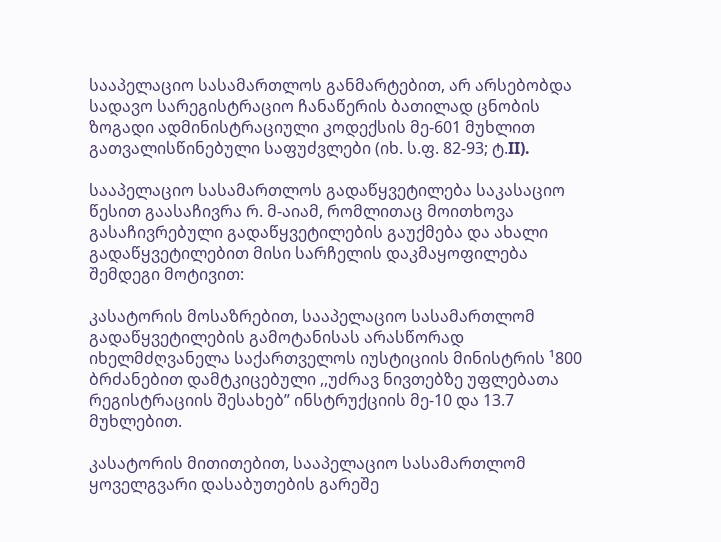სააპელაციო სასამართლოს განმარტებით, არ არსებობდა სადავო სარეგისტრაციო ჩანაწერის ბათილად ცნობის ზოგადი ადმინისტრაციული კოდექსის მე-601 მუხლით გათვალისწინებული საფუძვლები (იხ. ს.ფ. 82-93; ტ.II).

სააპელაციო სასამართლოს გადაწყვეტილება საკასაციო წესით გაასაჩივრა რ. მ-აიამ, რომლითაც მოითხოვა გასაჩივრებული გადაწყვეტილების გაუქმება და ახალი გადაწყვეტილებით მისი სარჩელის დაკმაყოფილება შემდეგი მოტივით:

კასატორის მოსაზრებით, სააპელაციო სასამართლომ გადაწყვეტილების გამოტანისას არასწორად იხელმძღვანელა საქართველოს იუსტიციის მინისტრის ¹800 ბრძანებით დამტკიცებული ,,უძრავ ნივთებზე უფლებათა რეგისტრაციის შესახებ” ინსტრუქციის მე-10 და 13.7 მუხლებით.

კასატორის მითითებით, სააპელაციო სასამართლომ ყოველგვარი დასაბუთების გარეშე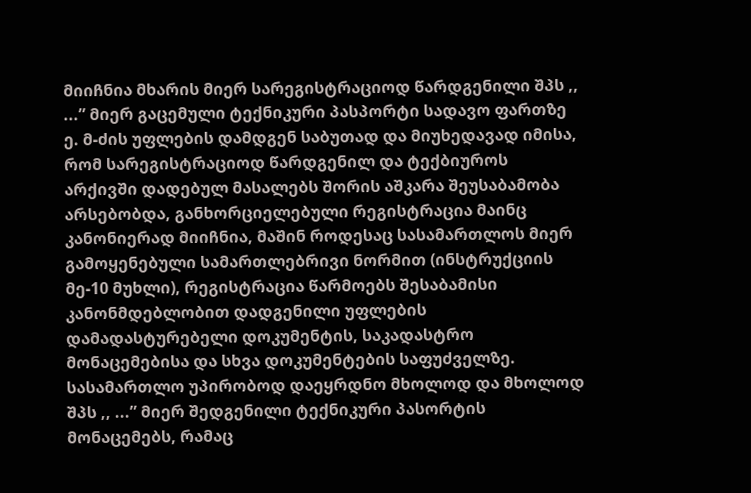მიიჩნია მხარის მიერ სარეგისტრაციოდ წარდგენილი შპს ,, ...” მიერ გაცემული ტექნიკური პასპორტი სადავო ფართზე ე. მ-ძის უფლების დამდგენ საბუთად და მიუხედავად იმისა, რომ სარეგისტრაციოდ წარდგენილ და ტექბიუროს არქივში დადებულ მასალებს შორის აშკარა შეუსაბამობა არსებობდა, განხორციელებული რეგისტრაცია მაინც კანონიერად მიიჩნია, მაშინ როდესაც სასამართლოს მიერ გამოყენებული სამართლებრივი ნორმით (ინსტრუქციის მე-10 მუხლი), რეგისტრაცია წარმოებს შესაბამისი კანონმდებლობით დადგენილი უფლების დამადასტურებელი დოკუმენტის, საკადასტრო მონაცემებისა და სხვა დოკუმენტების საფუძველზე. სასამართლო უპირობოდ დაეყრდნო მხოლოდ და მხოლოდ შპს ,, ...” მიერ შედგენილი ტექნიკური პასორტის მონაცემებს, რამაც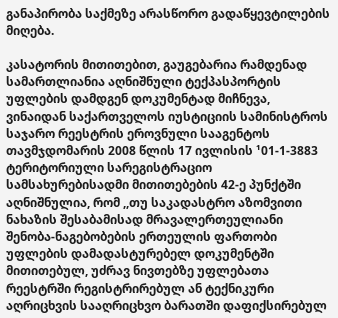განაპირობა საქმეზე არასწორო გადაწყევტილების მიღება.

კასატორის მითითებით, გაუგებარია რამდენად სამართლიანია აღნიშნული ტექპასპორტის უფლების დამდგენ დოკუმენტად მიჩნევა, ვინაიდან საქართველოს იუსტიციის სამინისტროს საჯარო რეესტრის ეროვნული სააგენტოს თავმჯდომარის 2008 წლის 17 ივლისის ¹01-1-3883 ტერიტორიული სარეგისტრაციო სამსახურებისადმი მითითებების 42-ე პუნქტში აღნიშნულია, რომ ,,თუ საკადასტრო აზომვითი ნახაზის შესაბამისად მრავალერთეულიანი შენობა-ნაგებობების ერთეულის ფართობი უფლების დამადასტურებელ დოკუმენტში მითითებულ, უძრავ ნივთებზე უფლებათა რეესტრში რეგისტრირებულ ან ტექნიკური აღრიცხვის სააღრიცხვო ბარათში დაფიქსირებულ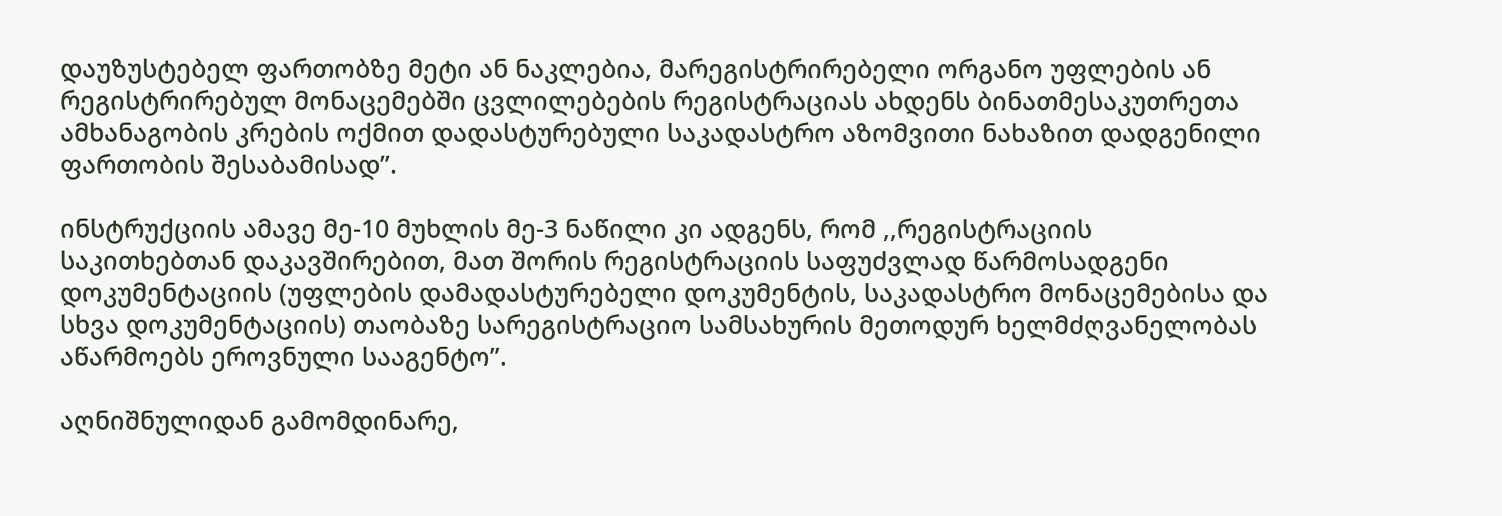დაუზუსტებელ ფართობზე მეტი ან ნაკლებია, მარეგისტრირებელი ორგანო უფლების ან რეგისტრირებულ მონაცემებში ცვლილებების რეგისტრაციას ახდენს ბინათმესაკუთრეთა ამხანაგობის კრების ოქმით დადასტურებული საკადასტრო აზომვითი ნახაზით დადგენილი ფართობის შესაბამისად”.

ინსტრუქციის ამავე მე-10 მუხლის მე-3 ნაწილი კი ადგენს, რომ ,,რეგისტრაციის საკითხებთან დაკავშირებით, მათ შორის რეგისტრაციის საფუძვლად წარმოსადგენი დოკუმენტაციის (უფლების დამადასტურებელი დოკუმენტის, საკადასტრო მონაცემებისა და სხვა დოკუმენტაციის) თაობაზე სარეგისტრაციო სამსახურის მეთოდურ ხელმძღვანელობას აწარმოებს ეროვნული სააგენტო”.

აღნიშნულიდან გამომდინარე,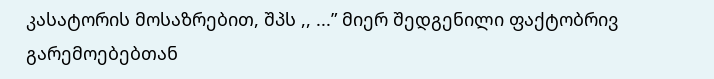კასატორის მოსაზრებით, შპს ,, ...” მიერ შედგენილი ფაქტობრივ გარემოებებთან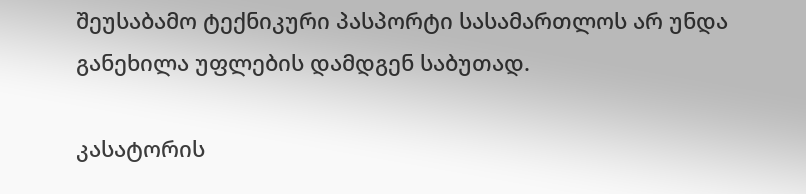შეუსაბამო ტექნიკური პასპორტი სასამართლოს არ უნდა განეხილა უფლების დამდგენ საბუთად.

კასატორის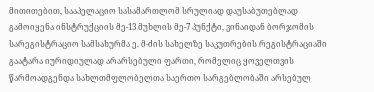მითითებით, სააპელაციო სასამართლომ სრულიად დაუსაბუთებლად გამოიყენა ინსტრუქციის მე-13 მუხლის მე-7 პუნქტი, ვინაიდან ბორჯომის სარეგისტრაციო სამსახურმა ე. მ-ძის სახელზე საკუთრების რეგისტრაციაში გაატარა იურიდიულად არარსებული ფართი, რომელიც ყოველთვის წარმოადგენდა სახლთმფლობელთა საერთო სარგებლობაში არსებულ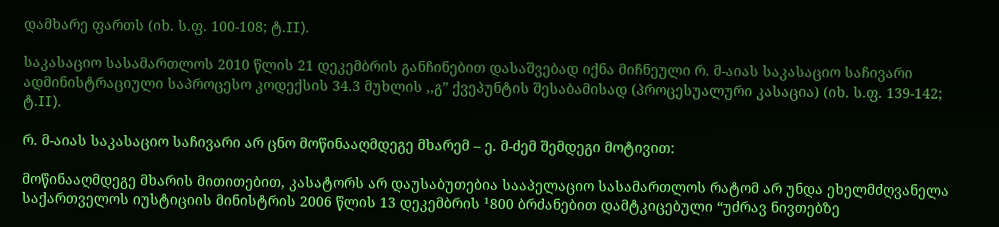დამხარე ფართს (იხ. ს.ფ. 100-108; ტ.II).

საკასაციო სასამართლოს 2010 წლის 21 დეკემბრის განჩინებით დასაშვებად იქნა მიჩნეული რ. მ-აიას საკასაციო საჩივარი ადმინისტრაციული საპროცესო კოდექსის 34.3 მუხლის ,,გ” ქვეპუნტის შესაბამისად (პროცესუალური კასაცია) (იხ. ს.ფ. 139-142; ტ.II).

რ. მ-აიას საკასაციო საჩივარი არ ცნო მოწინააღმდეგე მხარემ – ე. მ-ძემ შემდეგი მოტივით:

მოწინააღმდეგე მხარის მითითებით, კასატორს არ დაუსაბუთებია სააპელაციო სასამართლოს რატომ არ უნდა ეხელმძღვანელა საქართველოს იუსტიციის მინისტრის 2006 წლის 13 დეკემბრის ¹800 ბრძანებით დამტკიცებული “უძრავ ნივთებზე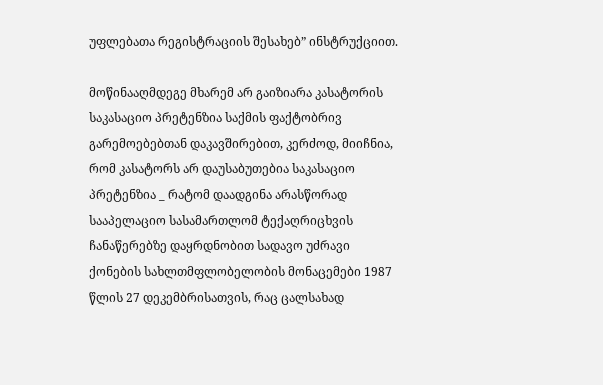უფლებათა რეგისტრაციის შესახებ” ინსტრუქციით.

მოწინააღმდეგე მხარემ არ გაიზიარა კასატორის საკასაციო პრეტენზია საქმის ფაქტობრივ გარემოებებთან დაკავშირებით, კერძოდ, მიიჩნია, რომ კასატორს არ დაუსაბუთებია საკასაციო პრეტენზია _ რატომ დაადგინა არასწორად სააპელაციო სასამართლომ ტექაღრიცხვის ჩანაწერებზე დაყრდნობით სადავო უძრავი ქონების სახლთმფლობელობის მონაცემები 1987 წლის 27 დეკემბრისათვის, რაც ცალსახად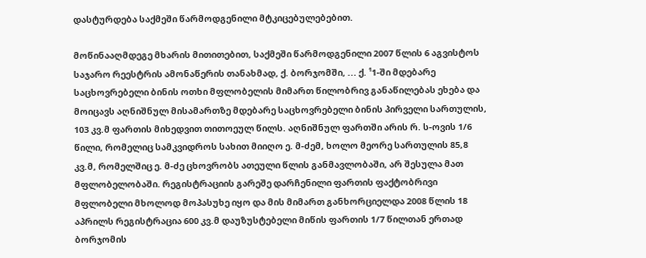დასტურდება საქმეში წარმოდგენილი მტკიცებულებებით.

მოწინააღმდეგე მხარის მითითებით, საქმეში წარმოდგენილი 2007 წლის 6 აგვისტოს საჯარო რეესტრის ამონაწერის თანახმად, ქ. ბორჯომში, ... ქ. ¹1-ში მდებარე საცხოვრებელი ბინის ოთხი მფლობელის მიმართ წილობრივ განაწილებას ეხება და მოიცავს აღნიშნულ მისამართზე მდებარე საცხოვრებელი ბინის პირველი სართულის, 103 კვ.მ ფართის მიხედვით თითოეულ წილს. აღნიშნულ ფართში არის რ. ს-ოვის 1/6 წილი, რომელიც სამკვიდროს სახით მიიღო ე. მ-ძემ, ხოლო მეორე სართულის 85,8 კვ.მ, რომელშიც ე. მ-ძე ცხოვრობს ათეული წლის განმავლობაში, არ შესულა მათ მფლობელობაში. რეგისტრაციის გარეშე დარჩენილი ფართის ფაქტობრივი მფლობელი მხოლოდ მოპასუხე იყო და მის მიმართ განხორციელდა 2008 წლის 18 აპრილს რეგისტრაცია 600 კვ.მ დაუზუსტებელი მიწის ფართის 1/7 წილთან ერთად ბორჯომის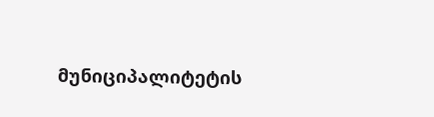მუნიციპალიტეტის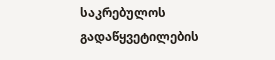საკრებულოს გადაწყვეტილების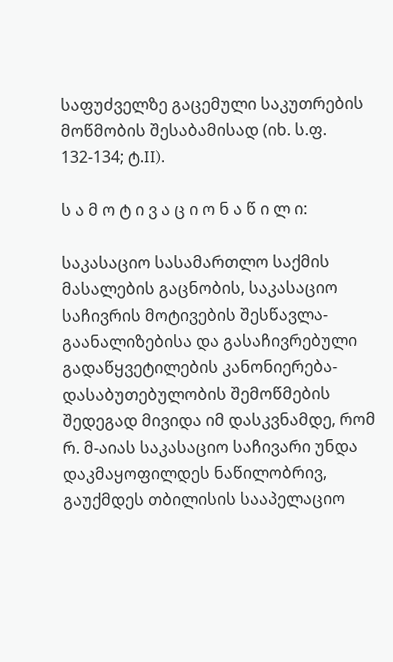საფუძველზე გაცემული საკუთრების მოწმობის შესაბამისად (იხ. ს.ფ. 132-134; ტ.II).

ს ა მ ო ტ ი ვ ა ც ი ო ნ ა წ ი ლ ი:

საკასაციო სასამართლო საქმის მასალების გაცნობის, საკასაციო საჩივრის მოტივების შესწავლა-გაანალიზებისა და გასაჩივრებული გადაწყვეტილების კანონიერება-დასაბუთებულობის შემოწმების შედეგად მივიდა იმ დასკვნამდე, რომ რ. მ-აიას საკასაციო საჩივარი უნდა დაკმაყოფილდეს ნაწილობრივ, გაუქმდეს თბილისის სააპელაციო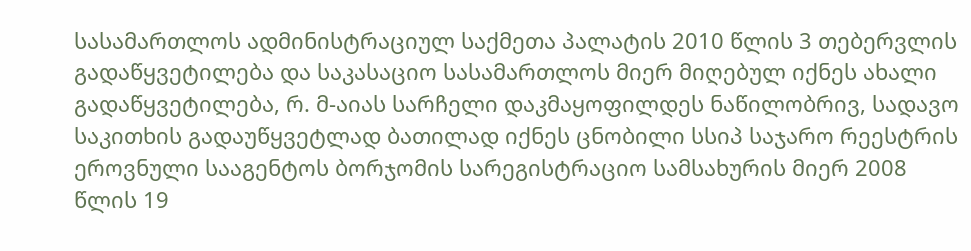სასამართლოს ადმინისტრაციულ საქმეთა პალატის 2010 წლის 3 თებერვლის გადაწყვეტილება და საკასაციო სასამართლოს მიერ მიღებულ იქნეს ახალი გადაწყვეტილება, რ. მ-აიას სარჩელი დაკმაყოფილდეს ნაწილობრივ, სადავო საკითხის გადაუწყვეტლად ბათილად იქნეს ცნობილი სსიპ საჯარო რეესტრის ეროვნული სააგენტოს ბორჯომის სარეგისტრაციო სამსახურის მიერ 2008 წლის 19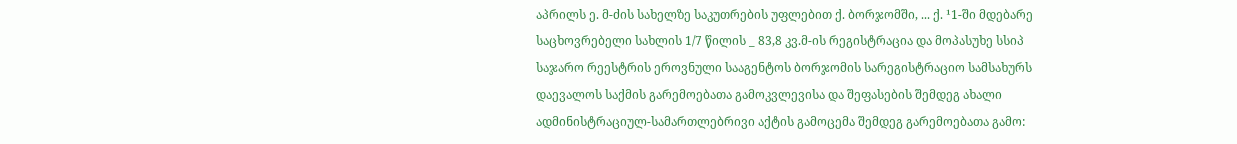აპრილს ე. მ-ძის სახელზე საკუთრების უფლებით ქ. ბორჯომში, ... ქ. ¹1-ში მდებარე საცხოვრებელი სახლის 1/7 წილის _ 83,8 კვ.მ-ის რეგისტრაცია და მოპასუხე სსიპ საჯარო რეესტრის ეროვნული სააგენტოს ბორჯომის სარეგისტრაციო სამსახურს დაევალოს საქმის გარემოებათა გამოკვლევისა და შეფასების შემდეგ ახალი ადმინისტრაციულ-სამართლებრივი აქტის გამოცემა შემდეგ გარემოებათა გამო: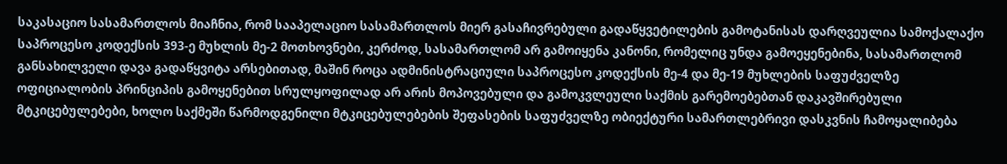საკასაციო სასამართლოს მიაჩნია, რომ სააპელაციო სასამართლოს მიერ გასაჩივრებული გადაწყვეტილების გამოტანისას დარღვეულია სამოქალაქო საპროცესო კოდექსის 393-ე მუხლის მე-2 მოთხოვნები, კერძოდ, სასამართლომ არ გამოიყენა კანონი, რომელიც უნდა გამოეყენებინა, სასამართლომ განსახილველი დავა გადაწყვიტა არსებითად, მაშინ როცა ადმინისტრაციული საპროცესო კოდექსის მე-4 და მე-19 მუხლების საფუძველზე ოფიციალობის პრინციპის გამოყენებით სრულყოფილად არ არის მოპოვებული და გამოკვლეული საქმის გარემოებებთან დაკავშირებული მტკიცებულებები, ხოლო საქმეში წარმოდგენილი მტკიცებულებების შეფასების საფუძველზე ობიექტური სამართლებრივი დასკვნის ჩამოყალიბება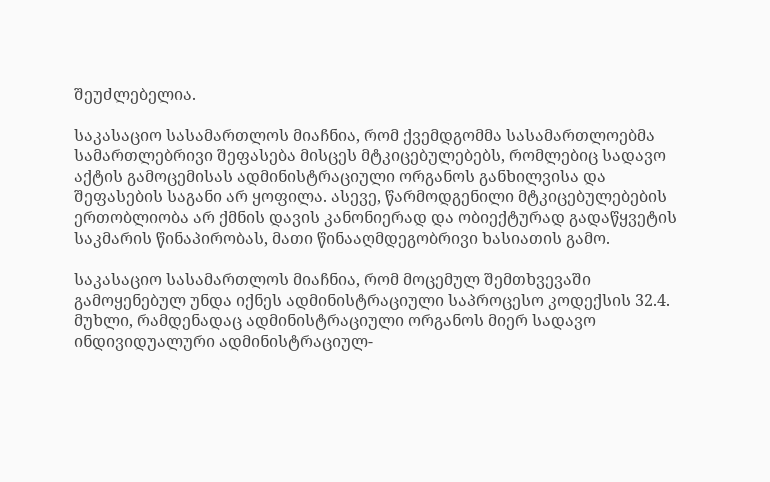შეუძლებელია.

საკასაციო სასამართლოს მიაჩნია, რომ ქვემდგომმა სასამართლოებმა სამართლებრივი შეფასება მისცეს მტკიცებულებებს, რომლებიც სადავო აქტის გამოცემისას ადმინისტრაციული ორგანოს განხილვისა და შეფასების საგანი არ ყოფილა. ასევე, წარმოდგენილი მტკიცებულებების ერთობლიობა არ ქმნის დავის კანონიერად და ობიექტურად გადაწყვეტის საკმარის წინაპირობას, მათი წინააღმდეგობრივი ხასიათის გამო.

საკასაციო სასამართლოს მიაჩნია, რომ მოცემულ შემთხვევაში გამოყენებულ უნდა იქნეს ადმინისტრაციული საპროცესო კოდექსის 32.4. მუხლი, რამდენადაც ადმინისტრაციული ორგანოს მიერ სადავო ინდივიდუალური ადმინისტრაციულ-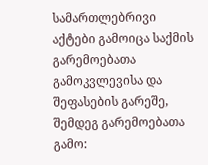სამართლებრივი აქტები გამოიცა საქმის გარემოებათა გამოკვლევისა და შეფასების გარეშე, შემდეგ გარემოებათა გამო: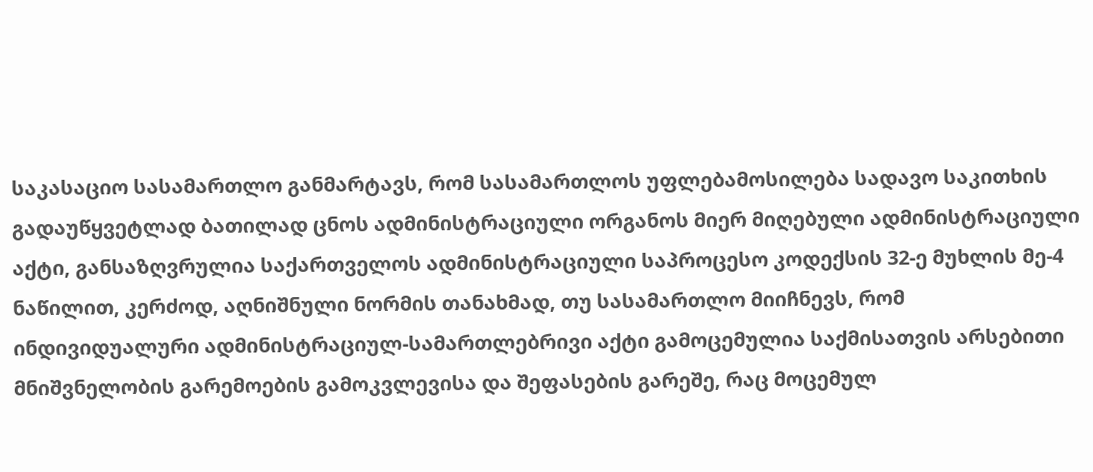საკასაციო სასამართლო განმარტავს, რომ სასამართლოს უფლებამოსილება სადავო საკითხის გადაუწყვეტლად ბათილად ცნოს ადმინისტრაციული ორგანოს მიერ მიღებული ადმინისტრაციული აქტი, განსაზღვრულია საქართველოს ადმინისტრაციული საპროცესო კოდექსის 32-ე მუხლის მე-4 ნაწილით, კერძოდ, აღნიშნული ნორმის თანახმად, თუ სასამართლო მიიჩნევს, რომ ინდივიდუალური ადმინისტრაციულ-სამართლებრივი აქტი გამოცემულია საქმისათვის არსებითი მნიშვნელობის გარემოების გამოკვლევისა და შეფასების გარეშე, რაც მოცემულ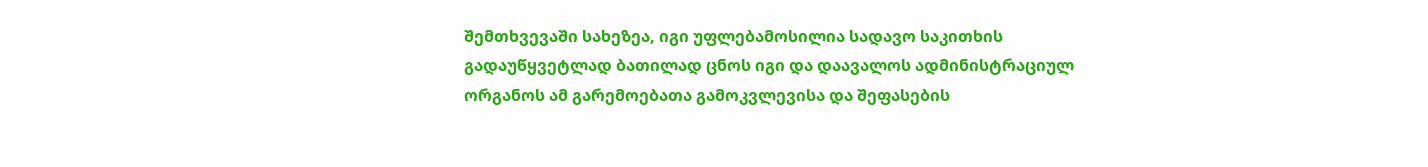შემთხვევაში სახეზეა, იგი უფლებამოსილია სადავო საკითხის გადაუწყვეტლად ბათილად ცნოს იგი და დაავალოს ადმინისტრაციულ ორგანოს ამ გარემოებათა გამოკვლევისა და შეფასების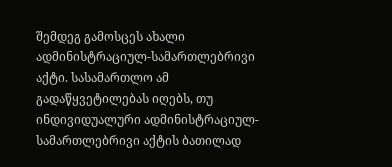შემდეგ გამოსცეს ახალი ადმინისტრაციულ-სამართლებრივი აქტი. სასამართლო ამ გადაწყვეტილებას იღებს, თუ ინდივიდუალური ადმინისტრაციულ-სამართლებრივი აქტის ბათილად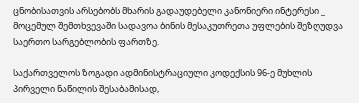ცნობისათვის არსებობს მხარის გადაუდებელი კანონიერი ინტერესი _ მოცემულ შემთხვევაში სადავოა ბინის მესაკუთრეთა უფლების შეზღუდვა საერთო სარგებლობის ფართზე.

საქართველოს ზოგადი ადმინისტრაციული კოდექსის 96-ე მუხლის პირველი ნაწილის შესაბამისად,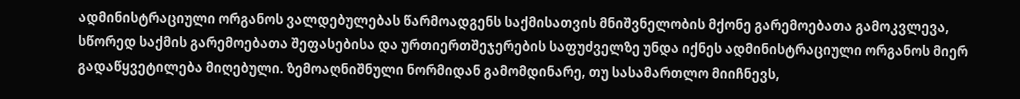ადმინისტრაციული ორგანოს ვალდებულებას წარმოადგენს საქმისათვის მნიშვნელობის მქონე გარემოებათა გამოკვლევა, სწორედ საქმის გარემოებათა შეფასებისა და ურთიერთშეჯერების საფუძველზე უნდა იქნეს ადმინისტრაციული ორგანოს მიერ გადაწყვეტილება მიღებული. ზემოაღნიშნული ნორმიდან გამომდინარე, თუ სასამართლო მიიჩნევს,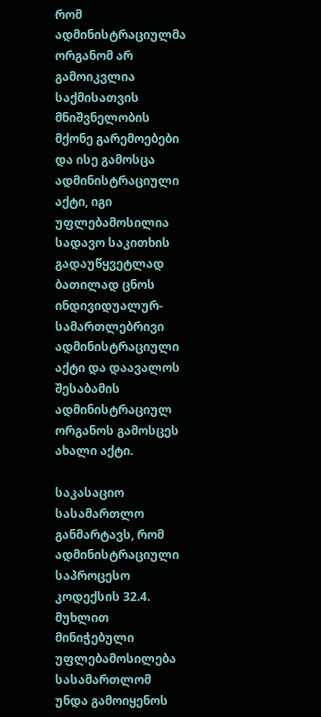რომ ადმინისტრაციულმა ორგანომ არ გამოიკვლია საქმისათვის მნიშვნელობის მქონე გარემოებები და ისე გამოსცა ადმინისტრაციული აქტი, იგი უფლებამოსილია სადავო საკითხის გადაუწყვეტლად ბათილად ცნოს ინდივიდუალურ-სამართლებრივი ადმინისტრაციული აქტი და დაავალოს შესაბამის ადმინისტრაციულ ორგანოს გამოსცეს ახალი აქტი.

საკასაციო სასამართლო განმარტავს, რომ ადმინისტრაციული საპროცესო კოდექსის 32.4. მუხლით მინიჭებული უფლებამოსილება სასამართლომ უნდა გამოიყენოს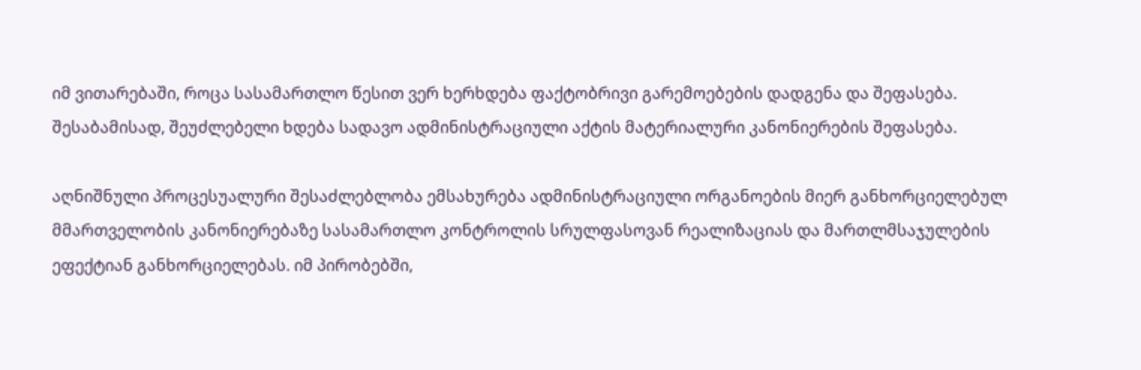იმ ვითარებაში, როცა სასამართლო წესით ვერ ხერხდება ფაქტობრივი გარემოებების დადგენა და შეფასება. შესაბამისად, შეუძლებელი ხდება სადავო ადმინისტრაციული აქტის მატერიალური კანონიერების შეფასება.

აღნიშნული პროცესუალური შესაძლებლობა ემსახურება ადმინისტრაციული ორგანოების მიერ განხორციელებულ მმართველობის კანონიერებაზე სასამართლო კონტროლის სრულფასოვან რეალიზაციას და მართლმსაჯულების ეფექტიან განხორციელებას. იმ პირობებში,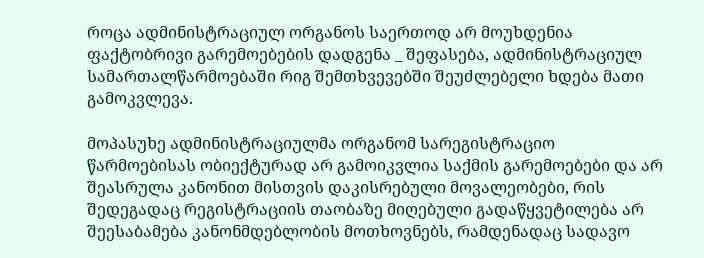როცა ადმინისტრაციულ ორგანოს საერთოდ არ მოუხდენია ფაქტობრივი გარემოებების დადგენა _ შეფასება, ადმინისტრაციულ სამართალწარმოებაში რიგ შემთხვევებში შეუძლებელი ხდება მათი გამოკვლევა.

მოპასუხე ადმინისტრაციულმა ორგანომ სარეგისტრაციო წარმოებისას ობიექტურად არ გამოიკვლია საქმის გარემოებები და არ შეასრულა კანონით მისთვის დაკისრებული მოვალეობები, რის შედეგადაც რეგისტრაციის თაობაზე მიღებული გადაწყვეტილება არ შეესაბამება კანონმდებლობის მოთხოვნებს, რამდენადაც სადავო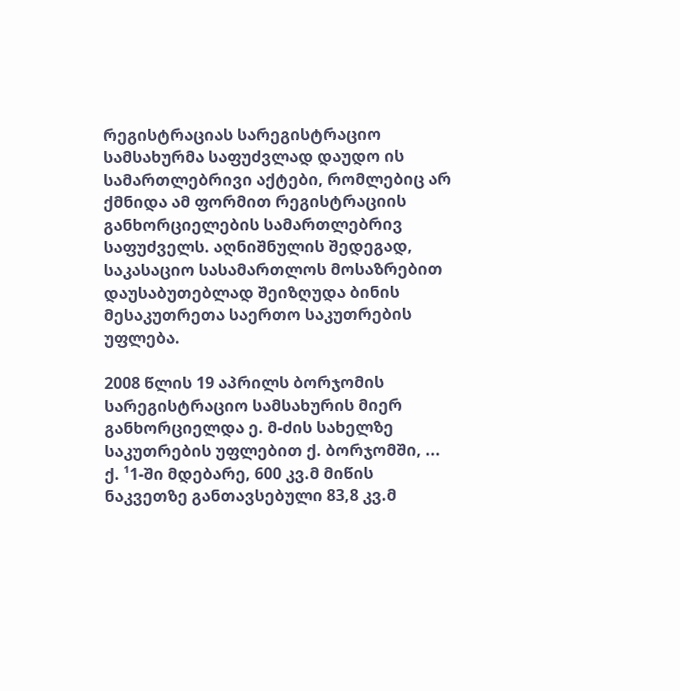რეგისტრაციას სარეგისტრაციო სამსახურმა საფუძვლად დაუდო ის სამართლებრივი აქტები, რომლებიც არ ქმნიდა ამ ფორმით რეგისტრაციის განხორციელების სამართლებრივ საფუძველს. აღნიშნულის შედეგად, საკასაციო სასამართლოს მოსაზრებით დაუსაბუთებლად შეიზღუდა ბინის მესაკუთრეთა საერთო საკუთრების უფლება.

2008 წლის 19 აპრილს ბორჯომის სარეგისტრაციო სამსახურის მიერ განხორციელდა ე. მ-ძის სახელზე საკუთრების უფლებით ქ. ბორჯომში, ... ქ. ¹1-ში მდებარე, 600 კვ.მ მიწის ნაკვეთზე განთავსებული 83,8 კვ.მ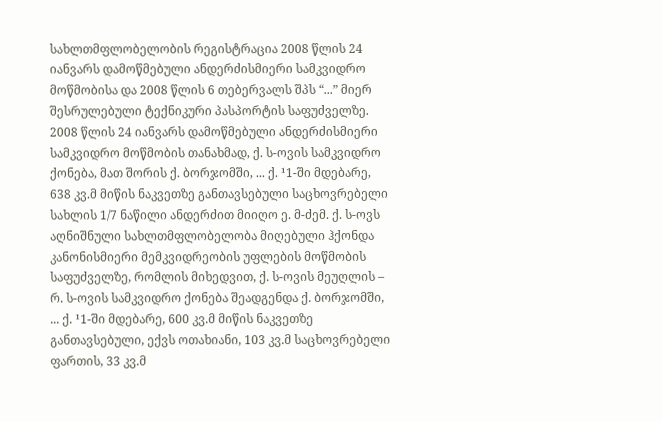სახლთმფლობელობის რეგისტრაცია 2008 წლის 24 იანვარს დამოწმებული ანდერძისმიერი სამკვიდრო მოწმობისა და 2008 წლის 6 თებერვალს შპს “...” მიერ შესრულებული ტექნიკური პასპორტის საფუძველზე. 2008 წლის 24 იანვარს დამოწმებული ანდერძისმიერი სამკვიდრო მოწმობის თანახმად, ქ. ს-ოვის სამკვიდრო ქონება, მათ შორის ქ. ბორჯომში, ... ქ. ¹1-ში მდებარე, 638 კვ.მ მიწის ნაკვეთზე განთავსებული საცხოვრებელი სახლის 1/7 ნაწილი ანდერძით მიიღო ე. მ-ძემ. ქ. ს-ოვს აღნიშნული სახლთმფლობელობა მიღებული ჰქონდა კანონისმიერი მემკვიდრეობის უფლების მოწმობის საფუძველზე, რომლის მიხედვით, ქ. ს-ოვის მეუღლის – რ. ს-ოვის სამკვიდრო ქონება შეადგენდა ქ. ბორჯომში, ... ქ. ¹1-ში მდებარე, 600 კვ.მ მიწის ნაკვეთზე განთავსებული, ექვს ოთახიანი, 103 კვ.მ საცხოვრებელი ფართის, 33 კვ.მ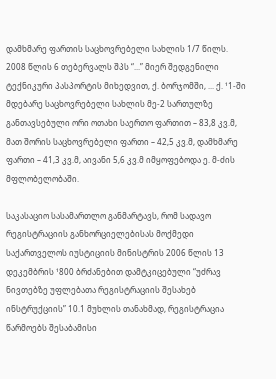დამხმარე ფართის საცხოვრებელი სახლის 1/7 წილს. 2008 წლის 6 თებერვალს შპს “...” მიერ შედგენილი ტექნიკური პასპორტის მიხედვით, ქ. ბორჯომში, ... ქ. ¹1-ში მდებარე საცხოვრებელი სახლის მე-2 სართულზე განთავსებული ორი ოთახი საერთო ფართით – 83,8 კვ.მ, მათ შორის საცხოვრებელი ფართი – 42,5 კვ.მ, დამხმარე ფართი – 41,3 კვ.მ, აივანი 5,6 კვ.მ იმყოფებოდა ე. მ-ძის მფლობელობაში.

საკასაციო სასამართლო განმარტავს, რომ სადავო რეგისტრაციის განხორციელებისას მოქმედი საქართველოს იუსტიციის მინისტრის 2006 წლის 13 დეკემბრის ¹800 ბრძანებით დამტკიცებული “უძრავ ნივთებზე უფლებათა რეგისტრაციის შესახებ ინსტრუქციის” 10.1 მუხლის თანახმად, რეგისტრაცია წარმოებს შესაბამისი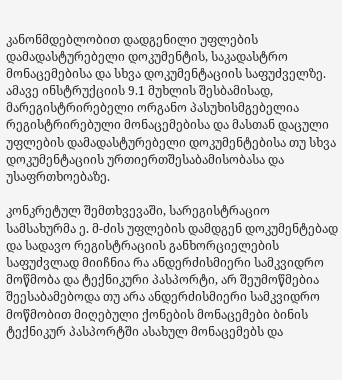კანონმდებლობით დადგენილი უფლების დამადასტურებელი დოკუმენტის, საკადასტრო მონაცემებისა და სხვა დოკუმენტაციის საფუძველზე. ამავე ინსტრუქციის 9.1 მუხლის შესბამისად, მარეგისტრირებელი ორგანო პასუხისმგებელია რეგისტრირებული მონაცემებისა და მასთან დაცული უფლების დამადასტურებელი დოკუმენტებისა თუ სხვა დოკუმენტაციის ურთიერთშესაბამისობასა და უსაფრთხოებაზე.

კონკრეტულ შემთხვევაში, სარეგისტრაციო სამსახურმა ე. მ-ძის უფლების დამდგენ დოკუმენტებად და სადავო რეგისტრაციის განხორციელების საფუძვლად მიიჩნია რა ანდერძისმიერი სამკვიდრო მოწმობა და ტექნიკური პასპორტი, არ შეუმოწმებია შეესაბამებოდა თუ არა ანდერძისმიერი სამკვიდრო მოწმობით მიღებული ქონების მონაცემები ბინის ტექნიკურ პასპორტში ასახულ მონაცემებს და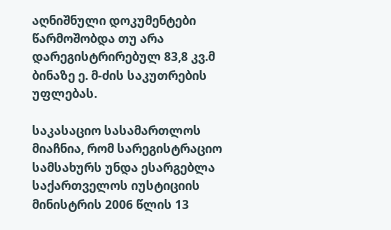აღნიშნული დოკუმენტები წარმოშობდა თუ არა დარეგისტრირებულ 83,8 კვ.მ ბინაზე ე. მ-ძის საკუთრების უფლებას.

საკასაციო სასამართლოს მიაჩნია, რომ სარეგისტრაციო სამსახურს უნდა ესარგებლა საქართველოს იუსტიციის მინისტრის 2006 წლის 13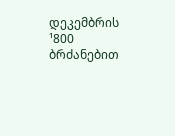დეკემბრის ¹800 ბრძანებით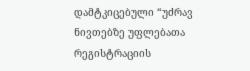დამტკიცებული “უძრავ ნივთებზე უფლებათა რეგისტრაციის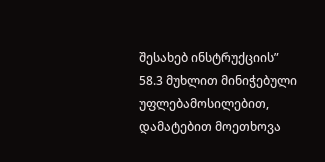შესახებ ინსტრუქციის” 58.3 მუხლით მინიჭებული უფლებამოსილებით, დამატებით მოეთხოვა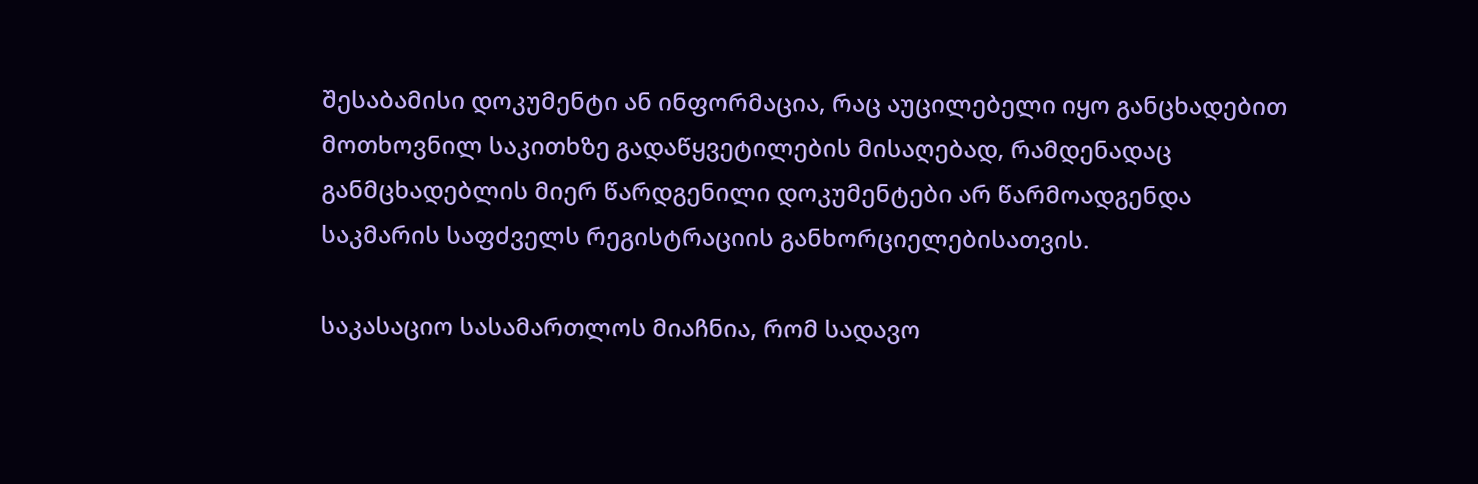შესაბამისი დოკუმენტი ან ინფორმაცია, რაც აუცილებელი იყო განცხადებით მოთხოვნილ საკითხზე გადაწყვეტილების მისაღებად, რამდენადაც განმცხადებლის მიერ წარდგენილი დოკუმენტები არ წარმოადგენდა საკმარის საფძველს რეგისტრაციის განხორციელებისათვის.

საკასაციო სასამართლოს მიაჩნია, რომ სადავო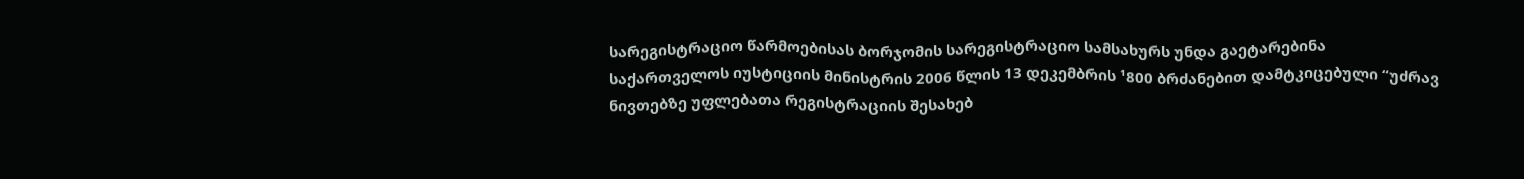სარეგისტრაციო წარმოებისას ბორჯომის სარეგისტრაციო სამსახურს უნდა გაეტარებინა საქართველოს იუსტიციის მინისტრის 2006 წლის 13 დეკემბრის ¹800 ბრძანებით დამტკიცებული “უძრავ ნივთებზე უფლებათა რეგისტრაციის შესახებ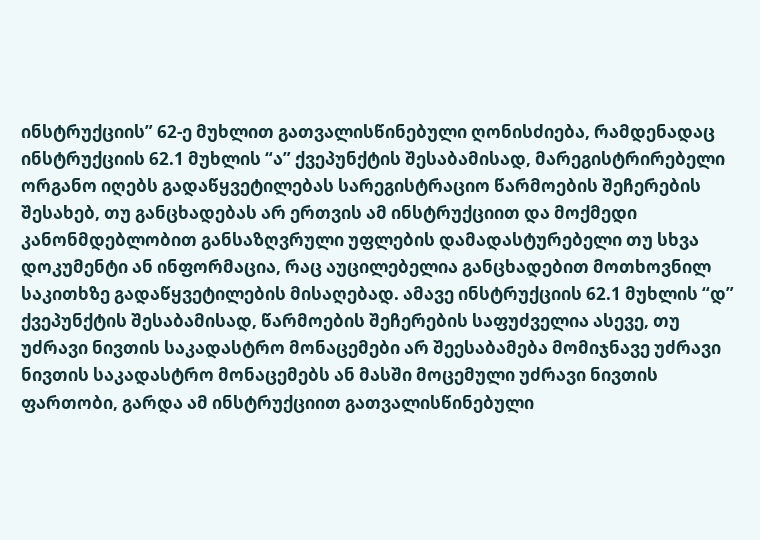ინსტრუქციის” 62-ე მუხლით გათვალისწინებული ღონისძიება, რამდენადაც ინსტრუქციის 62.1 მუხლის “ა” ქვეპუნქტის შესაბამისად, მარეგისტრირებელი ორგანო იღებს გადაწყვეტილებას სარეგისტრაციო წარმოების შეჩერების შესახებ, თუ განცხადებას არ ერთვის ამ ინსტრუქციით და მოქმედი კანონმდებლობით განსაზღვრული უფლების დამადასტურებელი თუ სხვა დოკუმენტი ან ინფორმაცია, რაც აუცილებელია განცხადებით მოთხოვნილ საკითხზე გადაწყვეტილების მისაღებად. ამავე ინსტრუქციის 62.1 მუხლის “დ” ქვეპუნქტის შესაბამისად, წარმოების შეჩერების საფუძველია ასევე, თუ უძრავი ნივთის საკადასტრო მონაცემები არ შეესაბამება მომიჯნავე უძრავი ნივთის საკადასტრო მონაცემებს ან მასში მოცემული უძრავი ნივთის ფართობი, გარდა ამ ინსტრუქციით გათვალისწინებული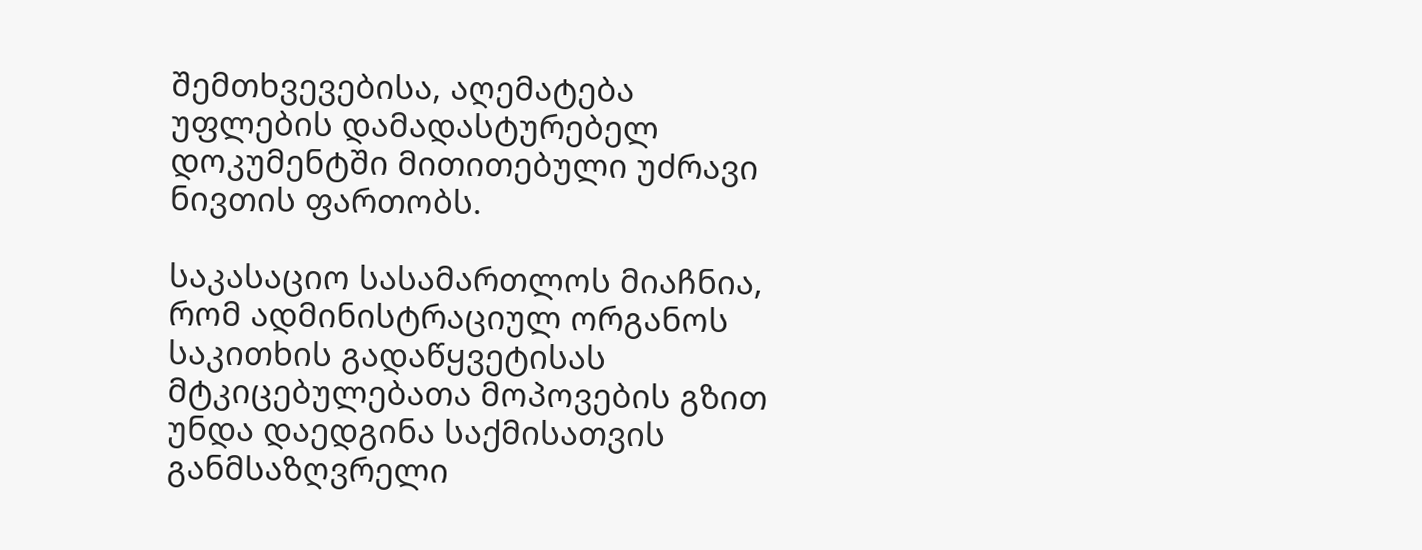შემთხვევებისა, აღემატება უფლების დამადასტურებელ დოკუმენტში მითითებული უძრავი ნივთის ფართობს.

საკასაციო სასამართლოს მიაჩნია, რომ ადმინისტრაციულ ორგანოს საკითხის გადაწყვეტისას მტკიცებულებათა მოპოვების გზით უნდა დაედგინა საქმისათვის განმსაზღვრელი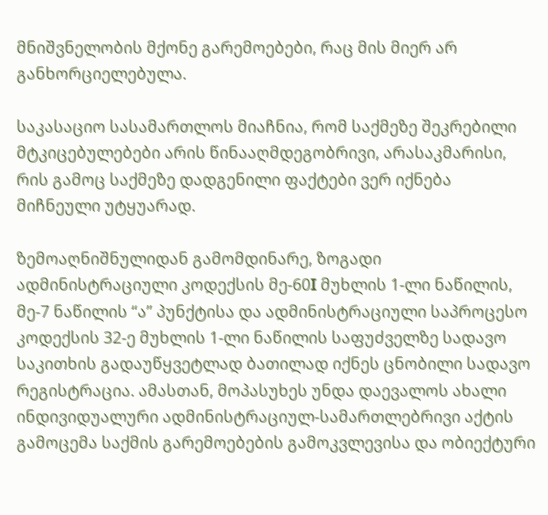მნიშვნელობის მქონე გარემოებები, რაც მის მიერ არ განხორციელებულა.

საკასაციო სასამართლოს მიაჩნია, რომ საქმეზე შეკრებილი მტკიცებულებები არის წინააღმდეგობრივი, არასაკმარისი, რის გამოც საქმეზე დადგენილი ფაქტები ვერ იქნება მიჩნეული უტყუარად.

ზემოაღნიშნულიდან გამომდინარე, ზოგადი ადმინისტრაციული კოდექსის მე-60I მუხლის 1-ლი ნაწილის, მე-7 ნაწილის “ა” პუნქტისა და ადმინისტრაციული საპროცესო კოდექსის 32-ე მუხლის 1-ლი ნაწილის საფუძველზე სადავო საკითხის გადაუწყვეტლად ბათილად იქნეს ცნობილი სადავო რეგისტრაცია. ამასთან, მოპასუხეს უნდა დაევალოს ახალი ინდივიდუალური ადმინისტრაციულ-სამართლებრივი აქტის გამოცემა საქმის გარემოებების გამოკვლევისა და ობიექტური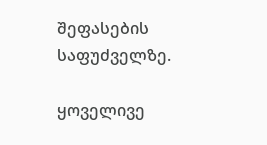შეფასების საფუძველზე.

ყოველივე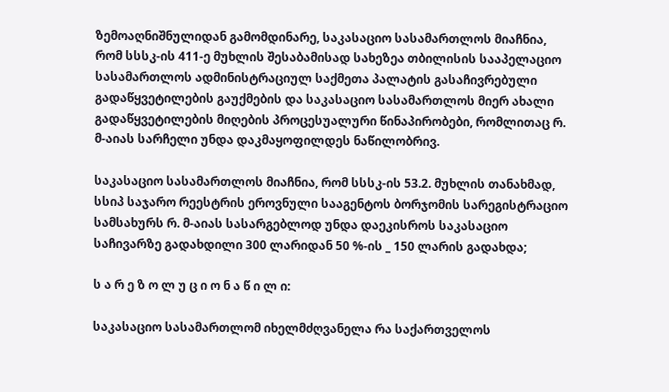ზემოაღნიშნულიდან გამომდინარე, საკასაციო სასამართლოს მიაჩნია, რომ სსსკ-ის 411-ე მუხლის შესაბამისად სახეზეა თბილისის სააპელაციო სასამართლოს ადმინისტრაციულ საქმეთა პალატის გასაჩივრებული გადაწყვეტილების გაუქმების და საკასაციო სასამართლოს მიერ ახალი გადაწყვეტილების მიღების პროცესუალური წინაპირობები, რომლითაც რ. მ-აიას სარჩელი უნდა დაკმაყოფილდეს ნაწილობრივ.

საკასაციო სასამართლოს მიაჩნია, რომ სსსკ-ის 53.2. მუხლის თანახმად, სსიპ საჯარო რეესტრის ეროვნული სააგენტოს ბორჯომის სარეგისტრაციო სამსახურს რ. მ-აიას სასარგებლოდ უნდა დაეკისროს საკასაციო საჩივარზე გადახდილი 300 ლარიდან 50 %-ის _ 150 ლარის გადახდა;

ს ა რ ე ზ ო ლ უ ც ი ო ნ ა წ ი ლ ი:

საკასაციო სასამართლომ იხელმძღვანელა რა საქართველოს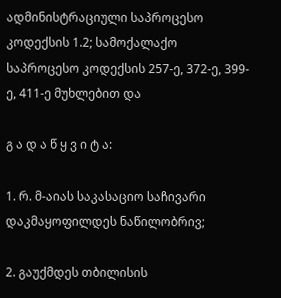ადმინისტრაციული საპროცესო კოდექსის 1.2; სამოქალაქო საპროცესო კოდექსის 257-ე, 372-ე, 399-ე, 411-ე მუხლებით და

გ ა დ ა წ ყ ვ ი ტ ა:

1. რ. მ-აიას საკასაციო საჩივარი დაკმაყოფილდეს ნაწილობრივ;

2. გაუქმდეს თბილისის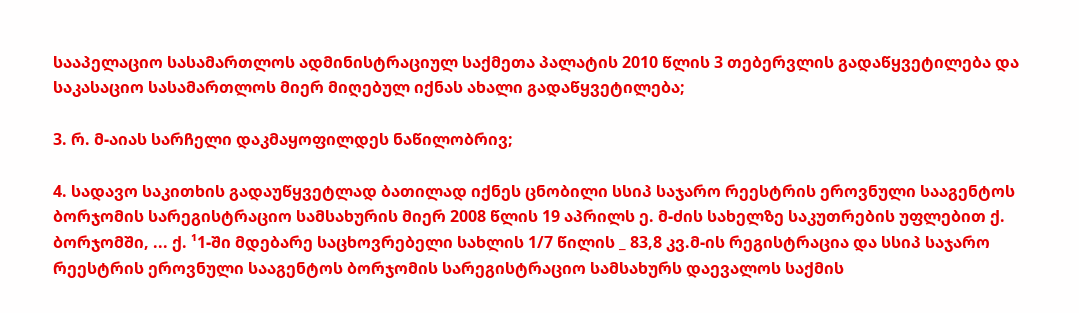სააპელაციო სასამართლოს ადმინისტრაციულ საქმეთა პალატის 2010 წლის 3 თებერვლის გადაწყვეტილება და საკასაციო სასამართლოს მიერ მიღებულ იქნას ახალი გადაწყვეტილება;

3. რ. მ-აიას სარჩელი დაკმაყოფილდეს ნაწილობრივ;

4. სადავო საკითხის გადაუწყვეტლად ბათილად იქნეს ცნობილი სსიპ საჯარო რეესტრის ეროვნული სააგენტოს ბორჯომის სარეგისტრაციო სამსახურის მიერ 2008 წლის 19 აპრილს ე. მ-ძის სახელზე საკუთრების უფლებით ქ. ბორჯომში, ... ქ. ¹1-ში მდებარე საცხოვრებელი სახლის 1/7 წილის _ 83,8 კვ.მ-ის რეგისტრაცია და სსიპ საჯარო რეესტრის ეროვნული სააგენტოს ბორჯომის სარეგისტრაციო სამსახურს დაევალოს საქმის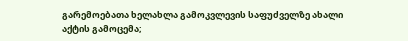გარემოებათა ხელახლა გამოკვლევის საფუძველზე ახალი აქტის გამოცემა;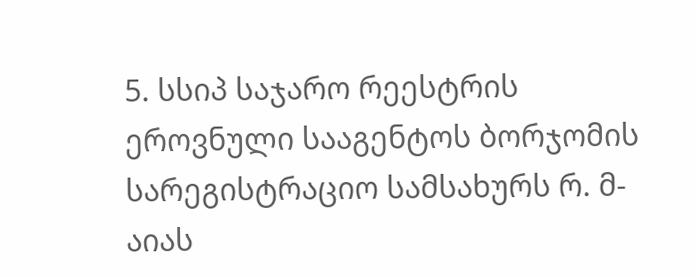5. სსიპ საჯარო რეესტრის ეროვნული სააგენტოს ბორჯომის სარეგისტრაციო სამსახურს რ. მ-აიას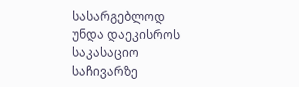სასარგებლოდ უნდა დაეკისროს საკასაციო საჩივარზე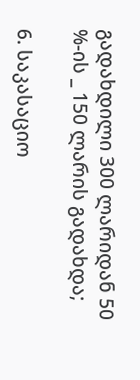გადახდილი 300 ლარიდან 50 %-ის _ 150 ლარის გადახდა;

6. საკასაციო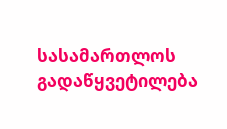სასამართლოს გადაწყვეტილება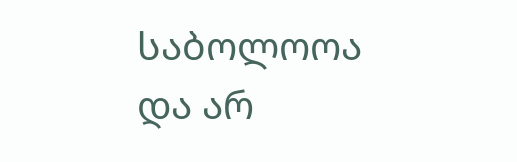საბოლოოა და არ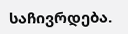საჩივრდება.